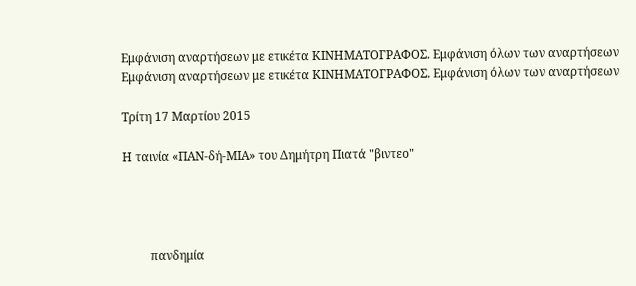Εμφάνιση αναρτήσεων με ετικέτα ΚΙΝΗΜΑΤΟΓΡΑΦΟΣ. Εμφάνιση όλων των αναρτήσεων
Εμφάνιση αναρτήσεων με ετικέτα ΚΙΝΗΜΑΤΟΓΡΑΦΟΣ. Εμφάνιση όλων των αναρτήσεων

Τρίτη 17 Μαρτίου 2015

Η ταινία «ΠΑΝ-δή-ΜΙΑ» του Δημήτρη Πιατά "βιντεο"




         πανδημία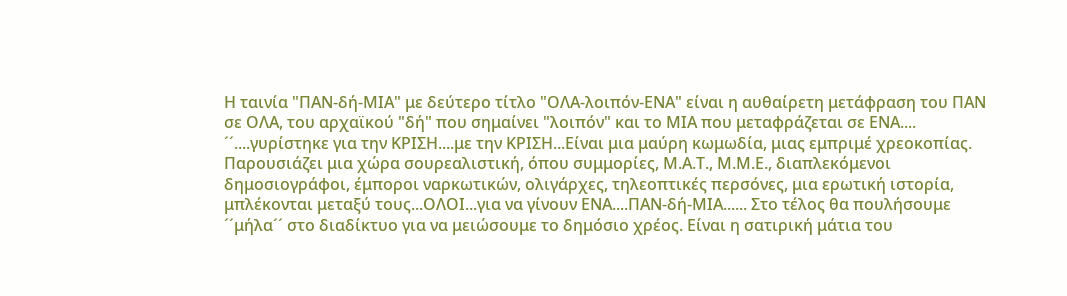Η ταινία "ΠΑΝ-δή-ΜΙΑ" με δεύτερο τίτλο "ΟΛΑ-λοιπόν-ΕΝΑ" είναι η αυθαίρετη μετάφραση του ΠΑΝ σε ΟΛΑ, του αρχαϊκού "δή" που σημαίνει "λοιπόν" και το ΜΙΑ που μεταφράζεται σε ΕΝΑ....
´´....γυρίστηκε για την ΚΡΙΣΗ....με την ΚΡΙΣΗ...Είναι μια μαύρη κωμωδία, μιας εμπριμέ χρεοκοπίας.
Παρουσιάζει μια χώρα σουρεαλιστική, όπου συμμορίες, Μ.Α.Τ., Μ.Μ.Ε., διαπλεκόμενοι δημοσιογράφοι, έμποροι ναρκωτικών, ολιγάρχες, τηλεοπτικές περσόνες, μια ερωτική ιστορία, μπλέκονται μεταξύ τους...ΟΛΟΙ...για να γίνουν ΕΝΑ....ΠΑΝ-δή-ΜΙΑ...... Στο τέλος θα πουλήσουμε ´´μήλα´´ στο διαδίκτυο για να μειώσουμε το δημόσιο χρέος. Είναι η σατιρική μάτια του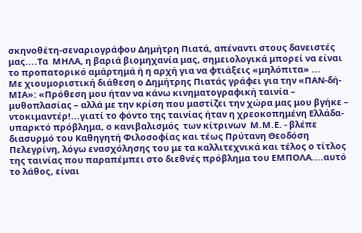σκηνοθέτη-σεναριογράφου Δημήτρη Πιατά, απέναντι στους δανειστές μας....Τα  ΜΗΛΑ, η βαριά βιομηχανία μας, σημειολογικά μπορεί να είναι το προπατορικό αμάρτημά ή η αρχή για να φτιάξεις «μηλόπιτα» ...
Με χιουμοριστική διάθεση ο Δημήτρης Πιατάς γράφει για την «ΠΑΝ-δή-ΜΙΑ»: «Πρόθεση μου ήταν να κάνω κινηματογραφική ταινία – μυθοπλασίας – αλλά με την κρίση που μαστίζει την χώρα μας μου βγήκε – ντοκιμαντέρ!...γιατί το φόντο της ταινίας ήταν η χρεοκοπημένη Ελλάδα-υπαρκτό πρόβλημα, ο κανιβαλισμός  των κίτρινων  Μ.Μ.Ε. - βλέπε διασυρμό του Καθηγητή Φιλοσοφίας και τέως Πρύτανη Θεοδόση Πελεγρίνη, λόγω ενασχόλησης του με τα καλλιτεχνικά και τέλος ο τίτλος της ταινίας που παραπέμπει στο διεθνές πρόβλημα του ΕΜΠΟΛΑ....αυτό το λάθος, είναι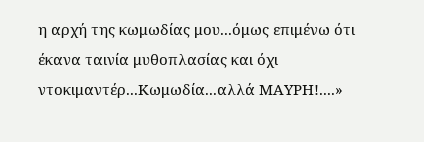η αρχή της κωμωδίας μου...όμως επιμένω ότι έκανα ταινία μυθοπλασίας και όχι ντοκιμαντέρ...Κωμωδία...αλλά ΜΑΥΡΗ!....»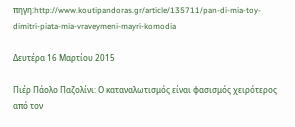πηγη:http://www.koutipandoras.gr/article/135711/pan-di-mia-toy-dimitri-piata-mia-vraveymeni-mayri-komodia

Δευτέρα 16 Μαρτίου 2015

Πιέρ Πάολο Παζολίνι: Ο καταναλωτισμός είναι φασισμός χειρότερος από τον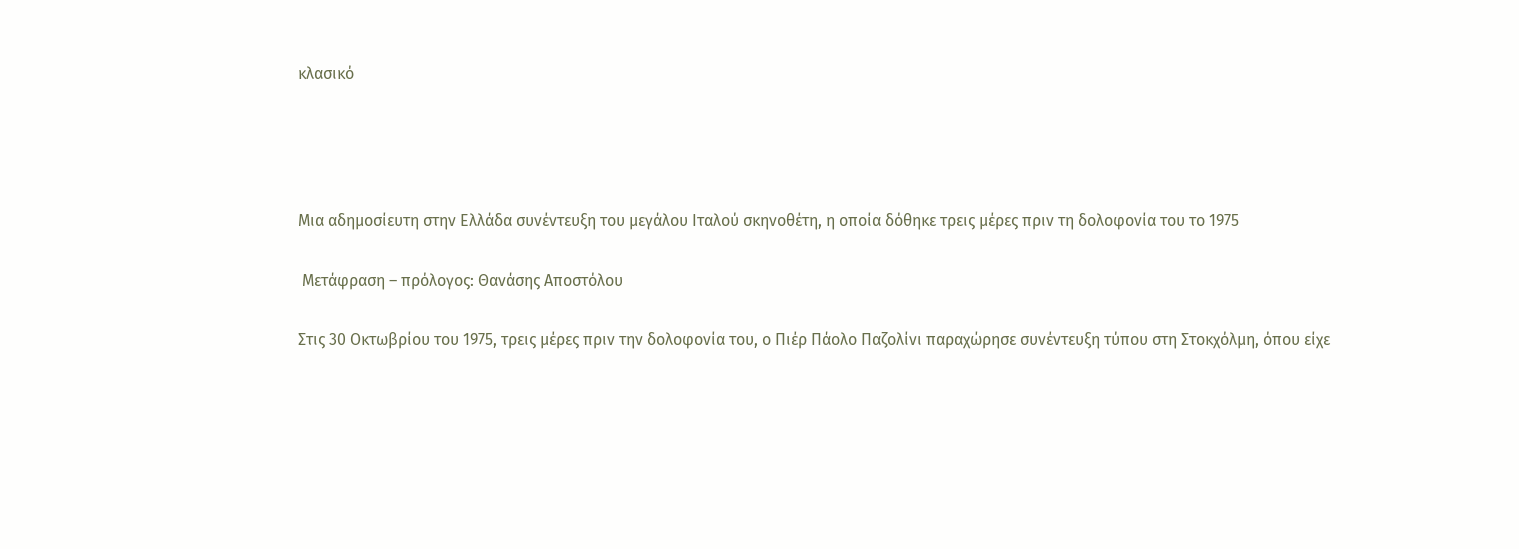κλασικό




Μια αδημοσίευτη στην Ελλάδα συνέντευξη του μεγάλου Ιταλού σκηνοθέτη, η οποία δόθηκε τρεις μέρες πριν τη δολοφονία του το 1975

 Μετάφραση – πρόλογος: Θανάσης Αποστόλου

Στις 30 Οκτωβρίου του 1975, τρεις μέρες πριν την δολοφονία του, ο Πιέρ Πάολο Παζολίνι παραχώρησε συνέντευξη τύπου στη Στοκχόλμη, όπου είχε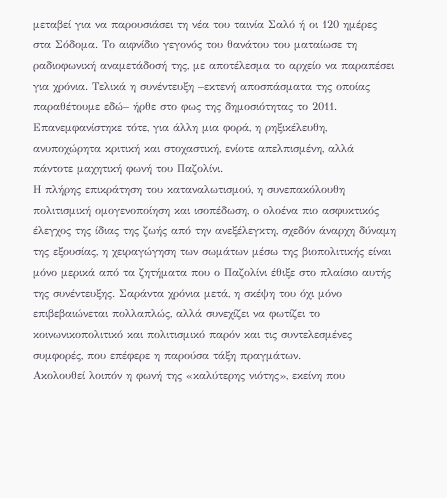μεταβεί για να παρουσιάσει τη νέα του ταινία Σαλό ή οι 120 ημέρες στα Σόδομα. Το αιφνίδιο γεγονός του θανάτου του ματαίωσε τη ραδιοφωνική αναμετάδοσή της, με αποτέλεσμα το αρχείο να παραπέσει για χρόνια. Τελικά η συνέντευξη –εκτενή αποσπάσματα της οποίας παραθέτουμε εδώ– ήρθε στο φως της δημοσιότητας το 2011. Επανεμφανίστηκε τότε, για άλλη μια φορά, η ρηξικέλευθη, ανυποχώρητα κριτική και στοχαστική, ενίοτε απελπισμένη, αλλά πάντοτε μαχητική φωνή του Παζολίνι.
Η πλήρης επικράτηση του καταναλωτισμού, η συνεπακόλουθη πολιτισμική ομογενοποίηση και ισοπέδωση, ο ολοένα πιο ασφυκτικός έλεγχος της ίδιας της ζωής από την ανεξέλεγκτη, σχεδόν άναρχη δύναμη της εξουσίας, η χειραγώγηση των σωμάτων μέσω της βιοπολιτικής είναι μόνο μερικά από τα ζητήματα που ο Παζολίνι έθιξε στο πλαίσιο αυτής της συνέντευξης. Σαράντα χρόνια μετά, η σκέψη του όχι μόνο επιβεβαιώνεται πολλαπλώς, αλλά συνεχίζει να φωτίζει το κοινωνικοπολιτικό και πολιτισμικό παρόν και τις συντελεσμένες συμφορές, που επέφερε η παρούσα τάξη πραγμάτων.
Ακολουθεί λοιπόν η φωνή της «καλύτερης νιότης», εκείνη που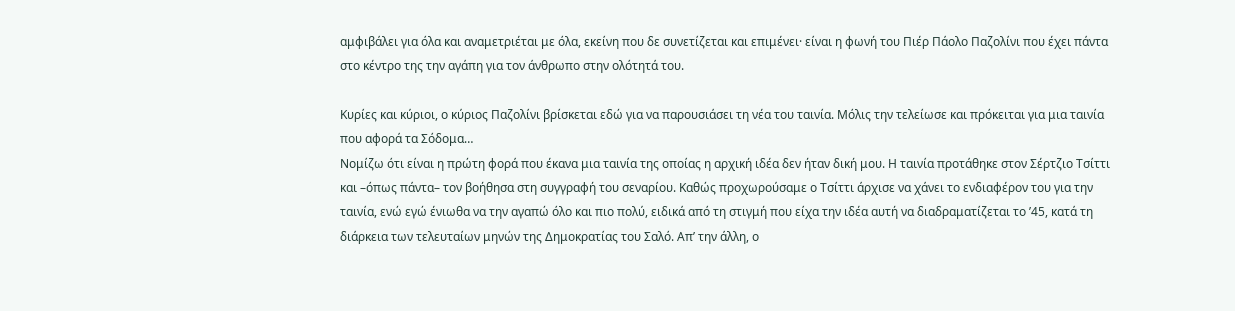αμφιβάλει για όλα και αναμετριέται με όλα, εκείνη που δε συνετίζεται και επιμένει· είναι η φωνή του Πιέρ Πάολο Παζολίνι που έχει πάντα στο κέντρο της την αγάπη για τον άνθρωπο στην ολότητά του.

Κυρίες και κύριοι, ο κύριος Παζολίνι βρίσκεται εδώ για να παρουσιάσει τη νέα του ταινία. Μόλις την τελείωσε και πρόκειται για μια ταινία που αφορά τα Σόδομα…
Νομίζω ότι είναι η πρώτη φορά που έκανα μια ταινία της οποίας η αρχική ιδέα δεν ήταν δική μου. Η ταινία προτάθηκε στον Σέρτζιο Τσίττι και –όπως πάντα– τον βοήθησα στη συγγραφή του σεναρίου. Καθώς προχωρούσαμε ο Τσίττι άρχισε να χάνει το ενδιαφέρον του για την ταινία, ενώ εγώ ένιωθα να την αγαπώ όλο και πιο πολύ, ειδικά από τη στιγμή που είχα την ιδέα αυτή να διαδραματίζεται το ’45, κατά τη διάρκεια των τελευταίων μηνών της Δημοκρατίας του Σαλό. Απ’ την άλλη, ο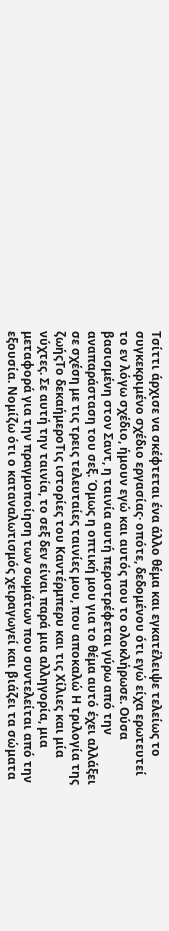Τσίττι άρχισε να σκέφτεται ένα άλλο θέμα και εγκατέλειψε τελείως το συγκεκριμένο σχέδιο εργασίας· οπότε, δεδομένου ότι εγώ είχα ερωτευτεί το εν λόγω σχέδιο, ήμουν εγώ και αυτός που το ολοκλήρωσε. Ούσα βασισμένη στον Σαντ, η ταινία αυτή περιστρέφεται γύρω από την αναπαράσταση του σεξ. Όμως η οπτική μου για το θέμα αυτό έχει αλλάξει σε σχέση με τις τρεις τελευταίες ταινίες μου, που αποκαλώ Η τριλογία της ζωήςΤο δεκαήμεροΤις ιστορίες του Καντέρμπερυ και τις Χίλιες και μία νύχτες. Σε αυτή την ταινία, το σεξ δεν είναι παρά μια αλληγορία, μια μεταφορά για την πραγμοποίηση των σωμάτων που συντελείται από την εξουσία. Νομίζω ότι ο καταναλωτισμός χειραγωγεί και βιάζει τα σώματα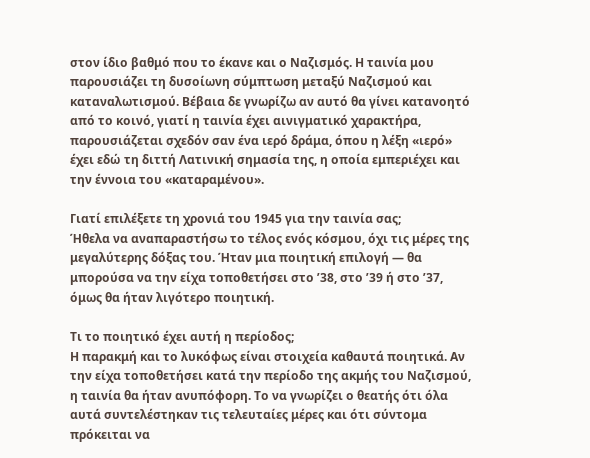στον ίδιο βαθμό που το έκανε και ο Ναζισμός. Η ταινία μου παρουσιάζει τη δυσοίωνη σύμπτωση μεταξύ Ναζισμού και καταναλωτισμού. Βέβαια δε γνωρίζω αν αυτό θα γίνει κατανοητό από το κοινό, γιατί η ταινία έχει αινιγματικό χαρακτήρα, παρουσιάζεται σχεδόν σαν ένα ιερό δράμα, όπου η λέξη «ιερό» έχει εδώ τη διττή Λατινική σημασία της, η οποία εμπεριέχει και την έννοια του «καταραμένου».

Γιατί επιλέξετε τη χρονιά του 1945 για την ταινία σας;
Ήθελα να αναπαραστήσω το τέλος ενός κόσμου, όχι τις μέρες της μεγαλύτερης δόξας του. Ήταν μια ποιητική επιλογή — θα μπορούσα να την είχα τοποθετήσει στο ’38, στο ’39 ή στο ’37, όμως θα ήταν λιγότερο ποιητική.

Τι το ποιητικό έχει αυτή η περίοδος;
Η παρακμή και το λυκόφως είναι στοιχεία καθαυτά ποιητικά. Αν την είχα τοποθετήσει κατά την περίοδο της ακμής του Ναζισμού, η ταινία θα ήταν ανυπόφορη. Το να γνωρίζει ο θεατής ότι όλα αυτά συντελέστηκαν τις τελευταίες μέρες και ότι σύντομα πρόκειται να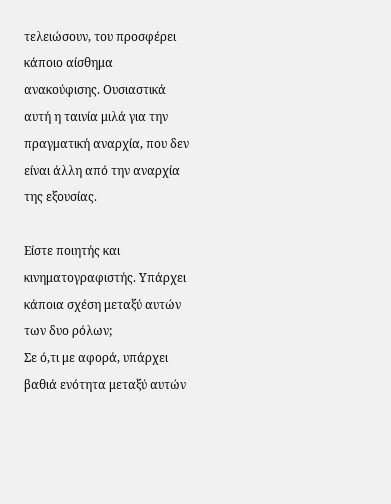τελειώσουν, του προσφέρει κάποιο αίσθημα ανακούφισης. Ουσιαστικά αυτή η ταινία μιλά για την πραγματική αναρχία, που δεν είναι άλλη από την αναρχία της εξουσίας.

Είστε ποιητής και κινηματογραφιστής. Υπάρχει κάποια σχέση μεταξύ αυτών των δυο ρόλων;
Σε ό,τι με αφορά, υπάρχει βαθιά ενότητα μεταξύ αυτών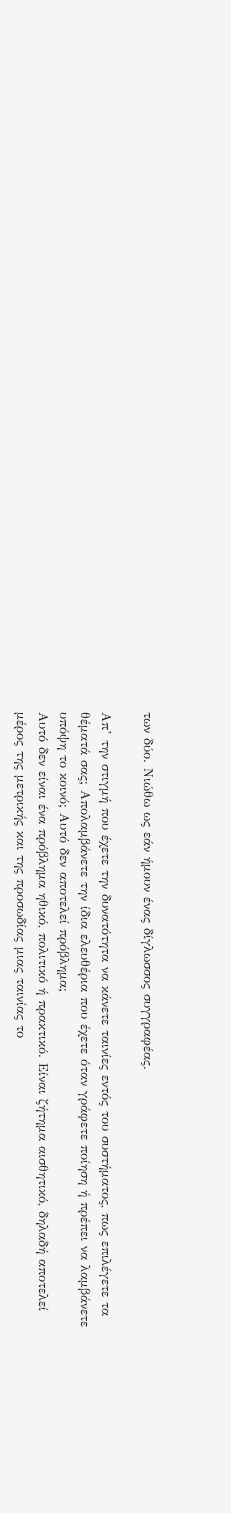των δύο. Νιώθω ως εάν ήμουν ένας δίγλωσσος συγγραφέας.

Απ’ την στιγμή που έχετε την δυνατότητα να κάνετε ταινίες εντός του συστήματος, πως επιλέγετε τα θέματά σας; Απολαμβάνετε την ίδια ελευθέρια που έχετε όταν γράφετε ποίηση ή πρέπει να λαμβάνετε υπόψη το κοινό; Αυτό δεν αποτελεί πρόβλημα;
Αυτό δεν είναι ένα πρόβλημα ηθικό, πολιτικό ή πρακτικό. Είναι ζήτημα αισθητικό, δηλαδή αποτελεί μέρος της μετρικής και της προσωδίας μιας ταινίας το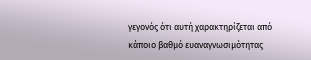γεγονός ότι αυτή χαρακτηρίζεται από κάποιο βαθμό ευαναγνωσιμότητας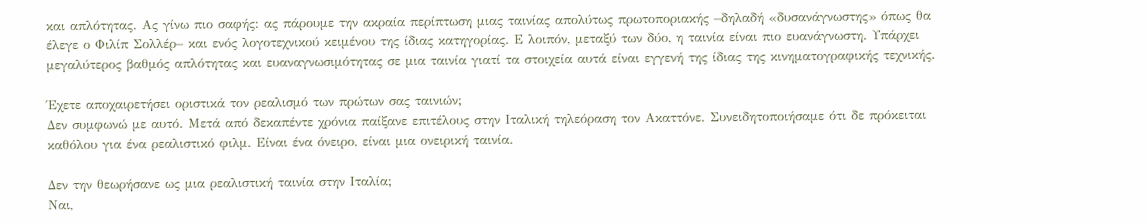και απλότητας. Ας γίνω πιο σαφής: ας πάρουμε την ακραία περίπτωση μιας ταινίας απολύτως πρωτοποριακής –δηλαδή «δυσανάγνωστης» όπως θα έλεγε ο Φιλίπ Σολλέρ– και ενός λογοτεχνικού κειμένου της ίδιας κατηγορίας. Ε λοιπόν, μεταξύ των δύο, η ταινία είναι πιο ευανάγνωστη. Υπάρχει μεγαλύτερος βαθμός απλότητας και ευαναγνωσιμότητας σε μια ταινία γιατί τα στοιχεία αυτά είναι εγγενή της ίδιας της κινηματογραφικής τεχνικής.

Έχετε αποχαιρετήσει οριστικά τον ρεαλισμό των πρώτων σας ταινιών;
Δεν συμφωνώ με αυτό. Μετά από δεκαπέντε χρόνια παίξανε επιτέλους στην Ιταλική τηλεόραση τον Ακαττόνε. Συνειδητοποιήσαμε ότι δε πρόκειται καθόλου για ένα ρεαλιστικό φιλμ. Είναι ένα όνειρο, είναι μια ονειρική ταινία.

Δεν την θεωρήσανε ως μια ρεαλιστική ταινία στην Ιταλία;
Ναι,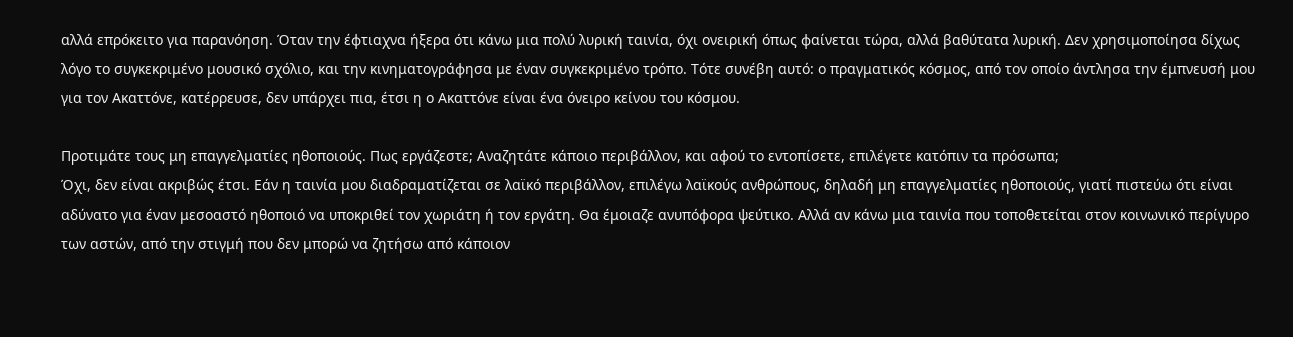αλλά επρόκειτο για παρανόηση. Όταν την έφτιαχνα ήξερα ότι κάνω μια πολύ λυρική ταινία, όχι ονειρική όπως φαίνεται τώρα, αλλά βαθύτατα λυρική. Δεν χρησιμοποίησα δίχως λόγο το συγκεκριμένο μουσικό σχόλιο, και την κινηματογράφησα με έναν συγκεκριμένο τρόπο. Τότε συνέβη αυτό: ο πραγματικός κόσμος, από τον οποίο άντλησα την έμπνευσή μου για τον Ακαττόνε, κατέρρευσε, δεν υπάρχει πια, έτσι η ο Ακαττόνε είναι ένα όνειρο κείνου του κόσμου.

Προτιμάτε τους μη επαγγελματίες ηθοποιούς. Πως εργάζεστε; Αναζητάτε κάποιο περιβάλλον, και αφού το εντοπίσετε, επιλέγετε κατόπιν τα πρόσωπα;
Όχι, δεν είναι ακριβώς έτσι. Εάν η ταινία μου διαδραματίζεται σε λαϊκό περιβάλλον, επιλέγω λαϊκούς ανθρώπους, δηλαδή μη επαγγελματίες ηθοποιούς, γιατί πιστεύω ότι είναι αδύνατο για έναν μεσοαστό ηθοποιό να υποκριθεί τον χωριάτη ή τον εργάτη. Θα έμοιαζε ανυπόφορα ψεύτικο. Αλλά αν κάνω μια ταινία που τοποθετείται στον κοινωνικό περίγυρο των αστών, από την στιγμή που δεν μπορώ να ζητήσω από κάποιον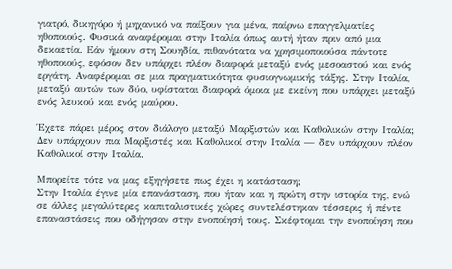γιατρό, δικηγόρο ή μηχανικό να παίξουν για μένα, παίρνω επαγγελματίες ηθοποιούς. Φυσικά αναφέρομαι στην Ιταλία όπως αυτή ήταν πριν από μια δεκαετία. Εάν ήμουν στη Σουηδία, πιθανότατα να χρησιμοποιούσα πάντοτε ηθοποιούς, εφόσον δεν υπάρχει πλέον διαφορά μεταξύ ενός μεσοαστού και ενός εργάτη. Αναφέρομαι σε μια πραγματικότητα φυσιογνωμικής τάξης. Στην Ιταλία, μεταξύ αυτών των δύο, υφίσταται διαφορά όμοια με εκείνη που υπάρχει μεταξύ ενός λευκού και ενός μαύρου.

Έχετε πάρει μέρος στον διάλογο μεταξύ Μαρξιστών και Καθολικών στην Ιταλία;
Δεν υπάρχουν πια Μαρξιστές και Καθολικοί στην Ιταλία — δεν υπάρχουν πλέον Καθολικοί στην Ιταλία.

Μπορείτε τότε να μας εξηγήσετε πως έχει η κατάσταση;
Στην Ιταλία έγινε μία επανάσταση, που ήταν και η πρώτη στην ιστορία της, ενώ σε άλλες μεγαλύτερες καπιταλιστικές χώρες συντελέστηκαν τέσσερις ή πέντε επαναστάσεις που οδήγησαν στην ενοποίησή τους. Σκέφτομαι την ενοποίηση που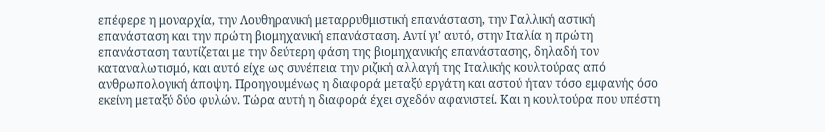επέφερε η μοναρχία, την Λουθηρανική μεταρρυθμιστική επανάσταση, την Γαλλική αστική επανάσταση και την πρώτη βιομηχανική επανάσταση. Αντί γι’ αυτό, στην Ιταλία η πρώτη επανάσταση ταυτίζεται με την δεύτερη φάση της βιομηχανικής επανάστασης, δηλαδή τον καταναλωτισμό, και αυτό είχε ως συνέπεια την ριζική αλλαγή της Ιταλικής κουλτούρας από ανθρωπολογική άποψη. Προηγουμένως η διαφορά μεταξύ εργάτη και αστού ήταν τόσο εμφανής όσο εκείνη μεταξύ δύο φυλών. Τώρα αυτή η διαφορά έχει σχεδόν αφανιστεί. Και η κουλτούρα που υπέστη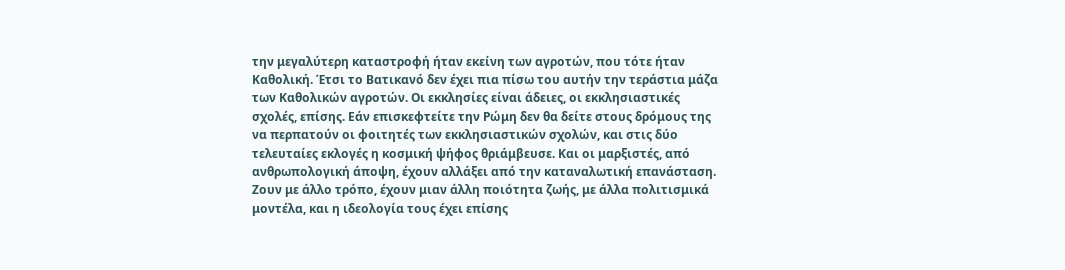την μεγαλύτερη καταστροφή ήταν εκείνη των αγροτών, που τότε ήταν Καθολική. Έτσι το Βατικανό δεν έχει πια πίσω του αυτήν την τεράστια μάζα των Καθολικών αγροτών. Οι εκκλησίες είναι άδειες, οι εκκλησιαστικές σχολές, επίσης. Εάν επισκεφτείτε την Ρώμη δεν θα δείτε στους δρόμους της να περπατούν οι φοιτητές των εκκλησιαστικών σχολών, και στις δύο τελευταίες εκλογές η κοσμική ψήφος θριάμβευσε. Και οι μαρξιστές, από ανθρωπολογική άποψη, έχουν αλλάξει από την καταναλωτική επανάσταση. Ζουν με άλλο τρόπο, έχουν μιαν άλλη ποιότητα ζωής, με άλλα πολιτισμικά μοντέλα, και η ιδεολογία τους έχει επίσης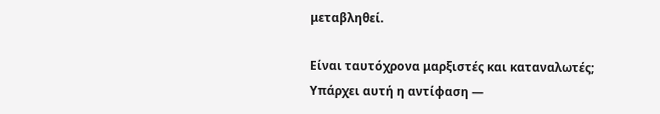μεταβληθεί.

Είναι ταυτόχρονα μαρξιστές και καταναλωτές;
Υπάρχει αυτή η αντίφαση —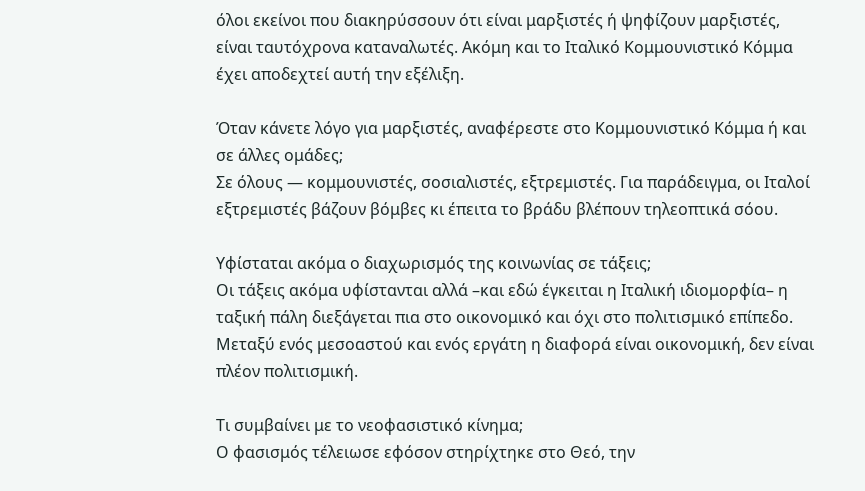όλοι εκείνοι που διακηρύσσουν ότι είναι μαρξιστές ή ψηφίζουν μαρξιστές, είναι ταυτόχρονα καταναλωτές. Ακόμη και το Ιταλικό Κομμουνιστικό Κόμμα έχει αποδεχτεί αυτή την εξέλιξη.

Όταν κάνετε λόγο για μαρξιστές, αναφέρεστε στο Κομμουνιστικό Κόμμα ή και σε άλλες ομάδες;
Σε όλους — κομμουνιστές, σοσιαλιστές, εξτρεμιστές. Για παράδειγμα, οι Ιταλοί εξτρεμιστές βάζουν βόμβες κι έπειτα το βράδυ βλέπουν τηλεοπτικά σόου.

Υφίσταται ακόμα ο διαχωρισμός της κοινωνίας σε τάξεις;
Οι τάξεις ακόμα υφίστανται αλλά –και εδώ έγκειται η Ιταλική ιδιομορφία– η ταξική πάλη διεξάγεται πια στο οικονομικό και όχι στο πολιτισμικό επίπεδο. Μεταξύ ενός μεσοαστού και ενός εργάτη η διαφορά είναι οικονομική, δεν είναι πλέον πολιτισμική.

Τι συμβαίνει με το νεοφασιστικό κίνημα;
Ο φασισμός τέλειωσε εφόσον στηρίχτηκε στο Θεό, την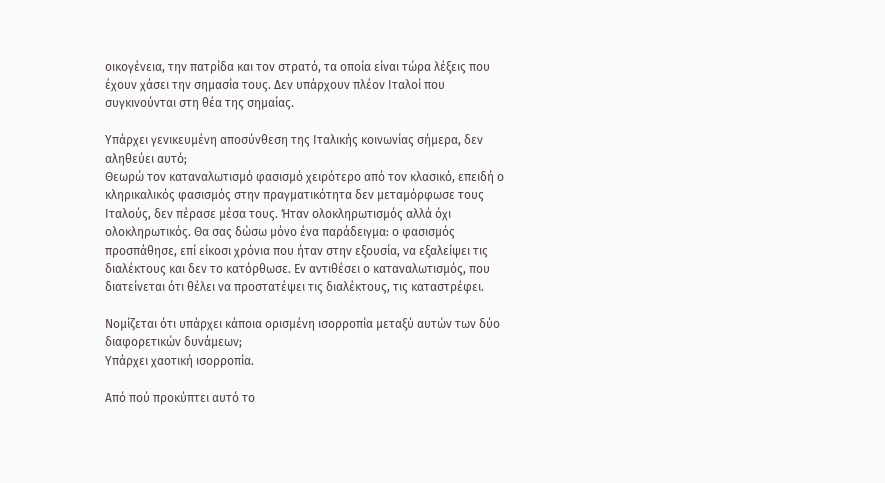οικογένεια, την πατρίδα και τον στρατό, τα οποία είναι τώρα λέξεις που έχουν χάσει την σημασία τους. Δεν υπάρχουν πλέον Ιταλοί που συγκινούνται στη θέα της σημαίας.

Υπάρχει γενικευμένη αποσύνθεση της Ιταλικής κοινωνίας σήμερα, δεν αληθεύει αυτό;
Θεωρώ τον καταναλωτισμό φασισμό χειρότερο από τον κλασικό, επειδή ο κληρικαλικός φασισμός στην πραγματικότητα δεν μεταμόρφωσε τους Ιταλούς, δεν πέρασε μέσα τους. Ήταν ολοκληρωτισμός αλλά όχι ολοκληρωτικός. Θα σας δώσω μόνο ένα παράδειγμα: ο φασισμός προσπάθησε, επί είκοσι χρόνια που ήταν στην εξουσία, να εξαλείψει τις διαλέκτους και δεν το κατόρθωσε. Εν αντιθέσει ο καταναλωτισμός, που διατείνεται ότι θέλει να προστατέψει τις διαλέκτους, τις καταστρέφει.

Νομίζεται ότι υπάρχει κάποια ορισμένη ισορροπία μεταξύ αυτών των δύο διαφορετικών δυνάμεων;
Υπάρχει χαοτική ισορροπία.

Από πού προκύπτει αυτό το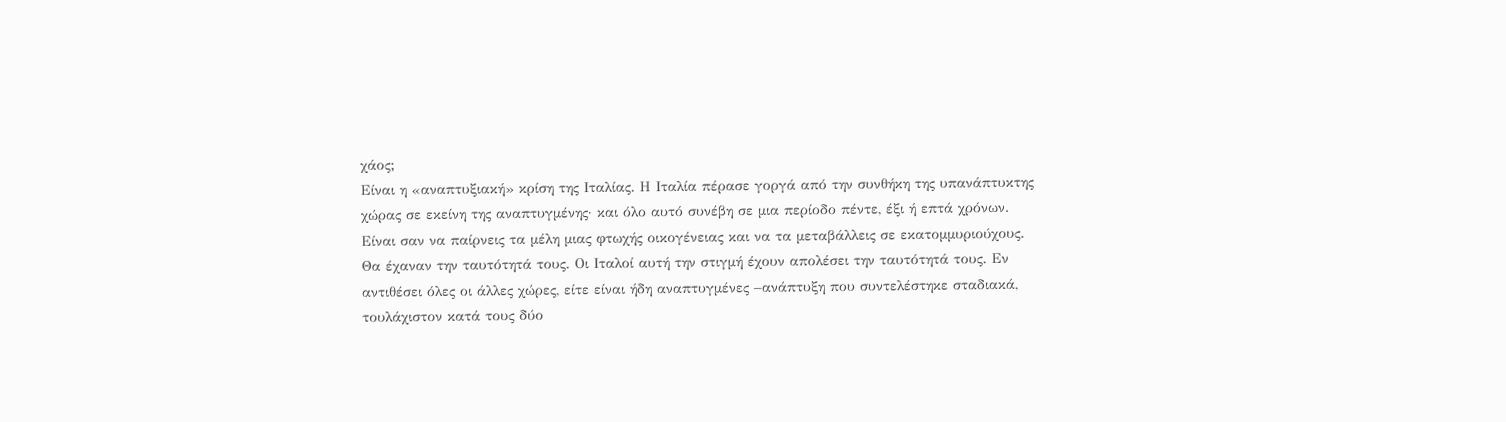χάος;
Είναι η «αναπτυξιακή» κρίση της Ιταλίας. Η Ιταλία πέρασε γοργά από την συνθήκη της υπανάπτυκτης χώρας σε εκείνη της αναπτυγμένης· και όλο αυτό συνέβη σε μια περίοδο πέντε, έξι ή επτά χρόνων. Είναι σαν να παίρνεις τα μέλη μιας φτωχής οικογένειας και να τα μεταβάλλεις σε εκατομμυριούχους. Θα έχαναν την ταυτότητά τους. Οι Ιταλοί αυτή την στιγμή έχουν απολέσει την ταυτότητά τους. Εν αντιθέσει όλες οι άλλες χώρες, είτε είναι ήδη αναπτυγμένες –ανάπτυξη που συντελέστηκε σταδιακά, τουλάχιστον κατά τους δύο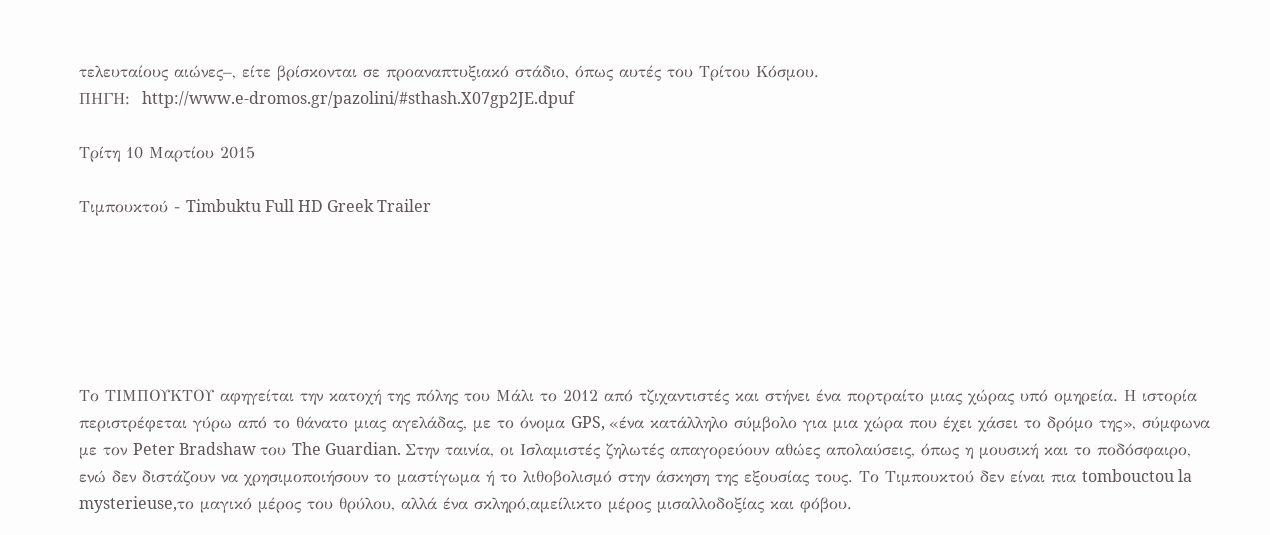τελευταίους αιώνες–, είτε βρίσκονται σε προαναπτυξιακό στάδιο, όπως αυτές του Τρίτου Κόσμου.
ΠΗΓΗ:  http://www.e-dromos.gr/pazolini/#sthash.X07gp2JE.dpuf

Τρίτη 10 Μαρτίου 2015

Τιμπουκτού - Timbuktu Full HD Greek Trailer






Το ΤΙΜΠΟΥΚΤΟΥ αφηγείται την κατοχή της πόλης του Μάλι το 2012 από τζιχαντιστές και στήνει ένα πορτραίτο μιας χώρας υπό ομηρεία. Η ιστορία περιστρέφεται γύρω από το θάνατο μιας αγελάδας, με το όνομα GPS, «ένα κατάλληλο σύμβολο για μια χώρα που έχει χάσει το δρόμο της», σύμφωνα με τον Peter Bradshaw του The Guardian. Στην ταινία, οι Ισλαμιστές ζηλωτές απαγορεύουν αθώες απολαύσεις, όπως η μουσική και το ποδόσφαιρο, ενώ δεν διστάζουν να χρησιμοποιήσουν το μαστίγωμα ή το λιθοβολισμό στην άσκηση της εξουσίας τους. Το Τιμπουκτού δεν είναι πια tombouctou la mysterieuse,το μαγικό μέρος του θρύλου, αλλά ένα σκληρό,αμείλικτο μέρος μισαλλοδοξίας και φόβου.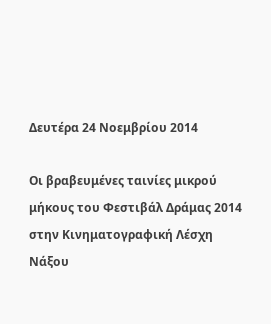Δευτέρα 24 Νοεμβρίου 2014

Οι βραβευμένες ταινίες μικρού μήκους του Φεστιβάλ Δράμας 2014 στην Κινηματογραφική Λέσχη Νάξου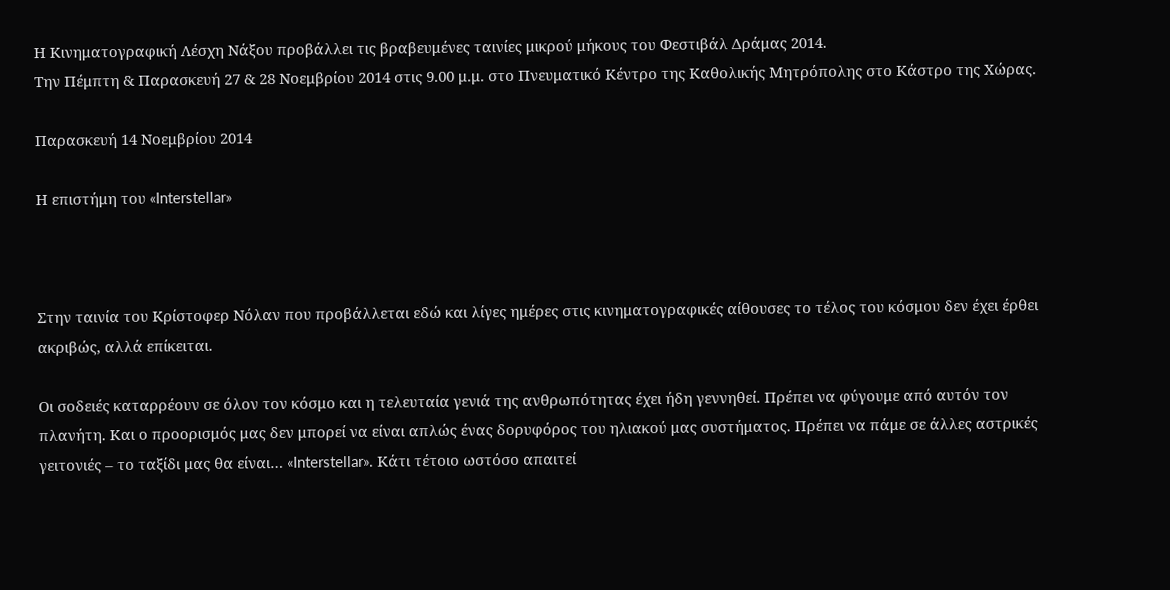Η Κινηματογραφική Λέσχη Νάξου προβάλλει τις βραβευμένες ταινίες μικρού μήκους του Φεστιβάλ Δράμας 2014.
Την Πέμπτη & Παρασκευή 27 & 28 Νοεμβρίου 2014 στις 9.00 μ.μ. στο Πνευματικό Κέντρο της Καθολικής Μητρόπολης στο Κάστρο της Χώρας.

Παρασκευή 14 Νοεμβρίου 2014

Η επιστήμη του «Interstellar»



Στην ταινία του Κρίστοφερ Νόλαν που προβάλλεται εδώ και λίγες ημέρες στις κινηματογραφικές αίθουσες το τέλος του κόσμου δεν έχει έρθει ακριβώς, αλλά επίκειται.

Οι σοδειές καταρρέουν σε όλον τον κόσμο και η τελευταία γενιά της ανθρωπότητας έχει ήδη γεννηθεί. Πρέπει να φύγουμε από αυτόν τον πλανήτη. Και ο προορισμός μας δεν μπορεί να είναι απλώς ένας δορυφόρος του ηλιακού μας συστήματος. Πρέπει να πάμε σε άλλες αστρικές γειτονιές – το ταξίδι μας θα είναι… «Interstellar». Κάτι τέτοιο ωστόσο απαιτεί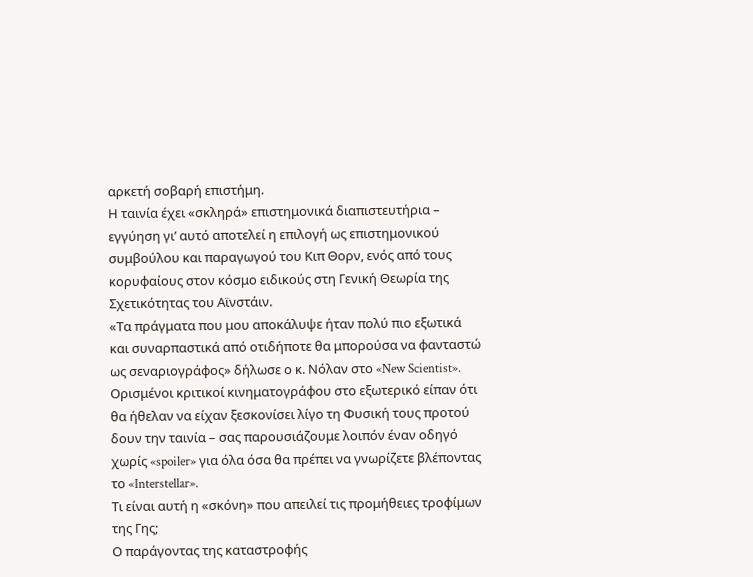αρκετή σοβαρή επιστήμη.
Η ταινία έχει «σκληρά» επιστημονικά διαπιστευτήρια – εγγύηση γι’ αυτό αποτελεί η επιλογή ως επιστημονικού συμβούλου και παραγωγού του Κιπ Θορν, ενός από τους κορυφαίους στον κόσμο ειδικούς στη Γενική Θεωρία της Σχετικότητας του Αϊνστάιν.
«Τα πράγματα που μου αποκάλυψε ήταν πολύ πιο εξωτικά και συναρπαστικά από οτιδήποτε θα μπορούσα να φανταστώ ως σεναριογράφος» δήλωσε ο κ. Νόλαν στο «New Scientist».
Ορισμένοι κριτικοί κινηματογράφου στο εξωτερικό είπαν ότι θα ήθελαν να είχαν ξεσκονίσει λίγο τη Φυσική τους προτού δουν την ταινία – σας παρουσιάζουμε λοιπόν έναν οδηγό χωρίς «spoiler» για όλα όσα θα πρέπει να γνωρίζετε βλέποντας το «Interstellar».
Τι είναι αυτή η «σκόνη» που απειλεί τις προμήθειες τροφίμων της Γης;
Ο παράγοντας της καταστροφής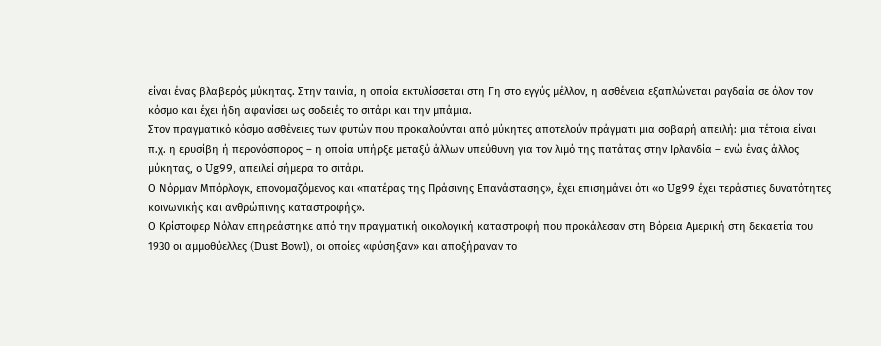είναι ένας βλαβερός μύκητας. Στην ταινία, η οποία εκτυλίσσεται στη Γη στο εγγύς μέλλον, η ασθένεια εξαπλώνεται ραγδαία σε όλον τον κόσμο και έχει ήδη αφανίσει ως σοδειές το σιτάρι και την μπάμια.
Στον πραγματικό κόσμο ασθένειες των φυτών που προκαλούνται από μύκητες αποτελούν πράγματι μια σοβαρή απειλή: μια τέτοια είναι π.χ. η ερυσίβη ή περονόσπορος – η οποία υπήρξε μεταξύ άλλων υπεύθυνη για τον λιμό της πατάτας στην Ιρλανδία – ενώ ένας άλλος μύκητας, ο Ug99, απειλεί σήμερα το σιτάρι.
Ο Νόρμαν Μπόρλογκ, επονομαζόμενος και «πατέρας της Πράσινης Επανάστασης», έχει επισημάνει ότι «ο Ug99 έχει τεράστιες δυνατότητες κοινωνικής και ανθρώπινης καταστροφής».
Ο Κρίστοφερ Νόλαν επηρεάστηκε από την πραγματική οικολογική καταστροφή που προκάλεσαν στη Βόρεια Αμερική στη δεκαετία του 1930 οι αμμοθύελλες (Dust Bowl), οι οποίες «φύσηξαν» και αποξήραναν το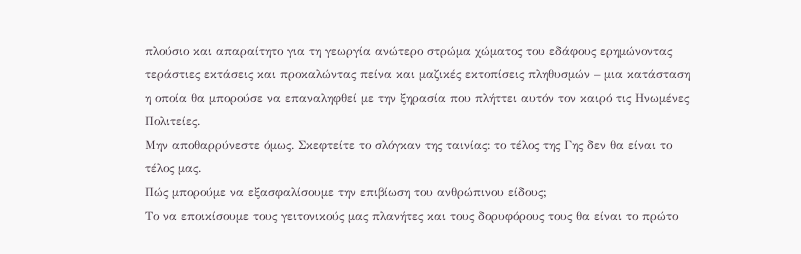πλούσιο και απαραίτητο για τη γεωργία ανώτερο στρώμα χώματος του εδάφους ερημώνοντας τεράστιες εκτάσεις και προκαλώντας πείνα και μαζικές εκτοπίσεις πληθυσμών – μια κατάσταση η οποία θα μπορούσε να επαναληφθεί με την ξηρασία που πλήττει αυτόν τον καιρό τις Ηνωμένες Πολιτείες.
Μην αποθαρρύνεστε όμως. Σκεφτείτε το σλόγκαν της ταινίας: το τέλος της Γης δεν θα είναι το τέλος μας.
Πώς μπορούμε να εξασφαλίσουμε την επιβίωση του ανθρώπινου είδους;
Το να εποικίσουμε τους γειτονικούς μας πλανήτες και τους δορυφόρους τους θα είναι το πρώτο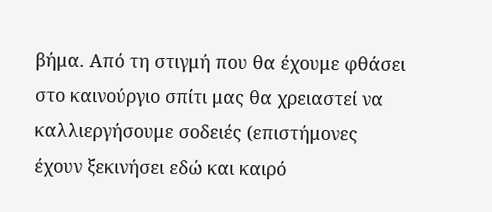βήμα. Από τη στιγμή που θα έχουμε φθάσει στο καινούργιο σπίτι μας θα χρειαστεί να καλλιεργήσουμε σοδειές (επιστήμονες έχουν ξεκινήσει εδώ και καιρό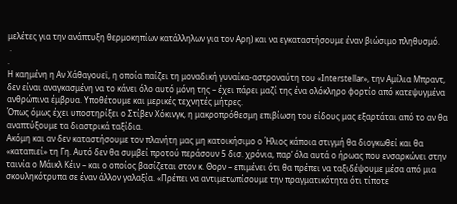μελέτες για την ανάπτυξη θερμοκηπίων κατάλληλων για τον Αρη) και να εγκαταστήσουμε έναν βιώσιμο πληθυσμό.
 .
.
Η καημένη η Αν Χάθαγουεϊ, η οποία παίζει τη μοναδική γυναίκα-αστροναύτη του «Interstellar», την Αμίλια Μπραντ, δεν είναι αναγκασμένη να το κάνει όλο αυτό μόνη της – έχει πάρει μαζί της ένα ολόκληρο φορτίο από κατεψυγμένα ανθρώπινα έμβρυα. Υποθέτουμε και μερικές τεχνητές μήτρες.
Όπως όμως έχει υποστηρίξει ο Στίβεν Χόκινγκ, η μακροπρόθεσμη επιβίωση του είδους μας εξαρτάται από το αν θα αναπτύξουμε τα διαστρικά ταξίδια.
Ακόμη και αν δεν καταστήσουμε τον πλανήτη μας μη κατοικήσιμο ο Ήλιος κάποια στιγμή θα διογκωθεί και θα «καταπιεί» τη Γη. Αυτό δεν θα συμβεί προτού περάσουν 5 δισ. χρόνια, παρ’ όλα αυτά ο ήρωας που ενσαρκώνει στην ταινία ο Μάικλ Κέιν – και ο οποίος βασίζεται στον κ. Θορν – επιμένει ότι θα πρέπει να ταξιδέψουμε μέσα από μια σκουληκότρυπα σε έναν άλλον γαλαξία. «Πρέπει να αντιμετωπίσουμε την πραγματικότητα ότι τίποτε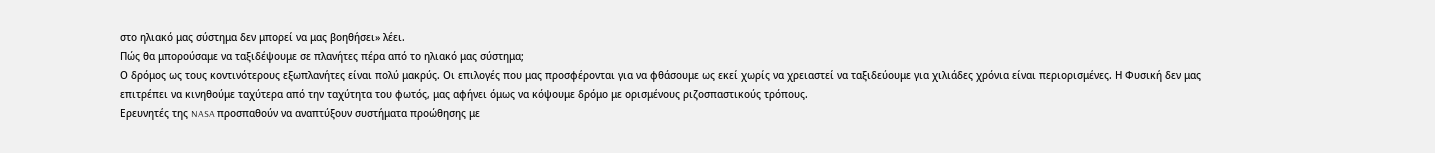στο ηλιακό μας σύστημα δεν μπορεί να μας βοηθήσει» λέει.
Πώς θα μπορούσαμε να ταξιδέψουμε σε πλανήτες πέρα από το ηλιακό μας σύστημα;
Ο δρόμος ως τους κοντινότερους εξωπλανήτες είναι πολύ μακρύς. Οι επιλογές που μας προσφέρονται για να φθάσουμε ως εκεί χωρίς να χρειαστεί να ταξιδεύουμε για χιλιάδες χρόνια είναι περιορισμένες. Η Φυσική δεν μας επιτρέπει να κινηθούμε ταχύτερα από την ταχύτητα του φωτός, μας αφήνει όμως να κόψουμε δρόμο με ορισμένους ριζοσπαστικούς τρόπους.
Ερευνητές της NASA προσπαθούν να αναπτύξουν συστήματα προώθησης με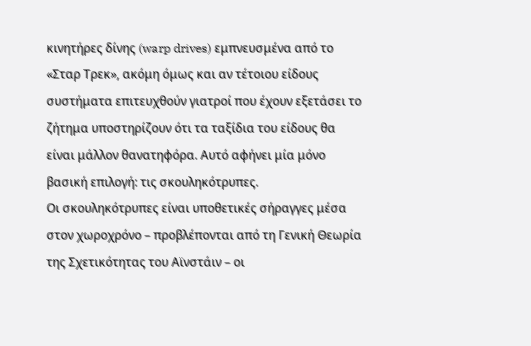κινητήρες δίνης (warp drives) εμπνευσμένα από το «Σταρ Τρεκ», ακόμη όμως και αν τέτοιου είδους συστήματα επιτευχθούν γιατροί που έχουν εξετάσει το ζήτημα υποστηρίζουν ότι τα ταξίδια του είδους θα είναι μάλλον θανατηφόρα. Αυτό αφήνει μία μόνο βασική επιλογή: τις σκουληκότρυπες.
Οι σκουληκότρυπες είναι υποθετικές σήραγγες μέσα στον χωροχρόνο – προβλέπονται από τη Γενική Θεωρία της Σχετικότητας του Αϊνστάιν – οι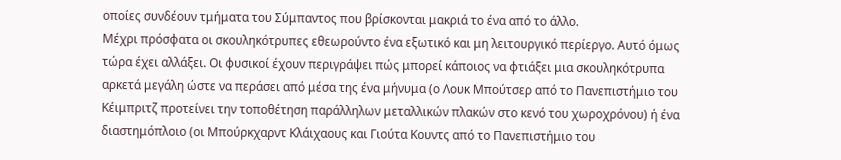οποίες συνδέουν τμήματα του Σύμπαντος που βρίσκονται μακριά το ένα από το άλλο.
Μέχρι πρόσφατα οι σκουληκότρυπες εθεωρούντο ένα εξωτικό και μη λειτουργικό περίεργο. Αυτό όμως τώρα έχει αλλάξει. Οι φυσικοί έχουν περιγράψει πώς μπορεί κάποιος να φτιάξει μια σκουληκότρυπα αρκετά μεγάλη ώστε να περάσει από μέσα της ένα μήνυμα (ο Λουκ Μπούτσερ από το Πανεπιστήμιο του Κέιμπριτζ προτείνει την τοποθέτηση παράλληλων μεταλλικών πλακών στο κενό του χωροχρόνου) ή ένα διαστημόπλοιο (οι Μπούρκχαρντ Κλάιχαους και Γιούτα Κουντς από το Πανεπιστήμιο του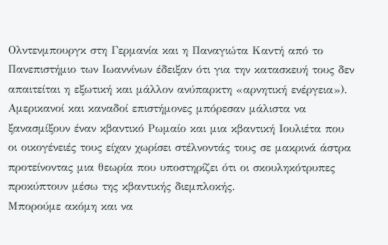Ολντενμπουργκ στη Γερμανία και η Παναγιώτα Καντή από το Πανεπιστήμιο των Ιωαννίνων έδειξαν ότι για την κατασκευή τους δεν απαιτείται η εξωτική και μάλλον ανύπαρκτη «αρνητική ενέργεια»).
Αμερικανοί και καναδοί επιστήμονες μπόρεσαν μάλιστα να ξανασμίξουν έναν κβαντικό Ρωμαίο και μια κβαντική Ιουλιέτα που οι οικογένειές τους είχαν χωρίσει στέλνοντάς τους σε μακρινά άστρα προτείνοντας μια θεωρία που υποστηρίζει ότι οι σκουληκότρυπες προκύπτουν μέσω της κβαντικής διεμπλοκής.
Μπορούμε ακόμη και να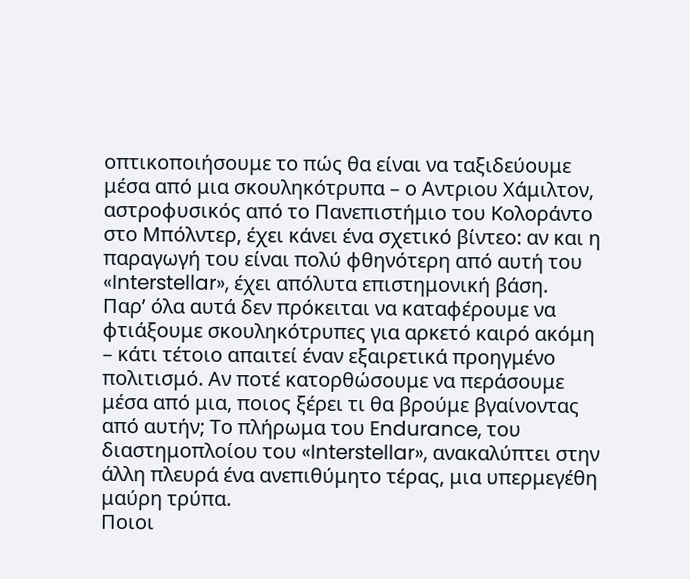οπτικοποιήσουμε το πώς θα είναι να ταξιδεύουμε μέσα από μια σκουληκότρυπα – ο Αντριου Χάμιλτον, αστροφυσικός από το Πανεπιστήμιο του Κολοράντο στο Μπόλντερ, έχει κάνει ένα σχετικό βίντεο: αν και η παραγωγή του είναι πολύ φθηνότερη από αυτή του «Interstellar», έχει απόλυτα επιστημονική βάση.
Παρ’ όλα αυτά δεν πρόκειται να καταφέρουμε να φτιάξουμε σκουληκότρυπες για αρκετό καιρό ακόμη – κάτι τέτοιο απαιτεί έναν εξαιρετικά προηγμένο πολιτισμό. Αν ποτέ κατορθώσουμε να περάσουμε μέσα από μια, ποιος ξέρει τι θα βρούμε βγαίνοντας από αυτήν; Το πλήρωμα του Endurance, του διαστημοπλοίου του «Interstellar», ανακαλύπτει στην άλλη πλευρά ένα ανεπιθύμητο τέρας, μια υπερμεγέθη μαύρη τρύπα.
Ποιοι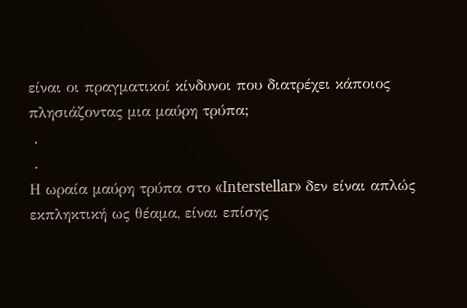είναι οι πραγματικοί κίνδυνοι που διατρέχει κάποιος πλησιάζοντας μια μαύρη τρύπα;
 .
 .
Η ωραία μαύρη τρύπα στο «Interstellar» δεν είναι απλώς εκπληκτική ως θέαμα, είναι επίσης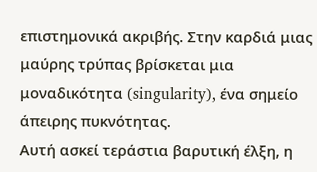επιστημονικά ακριβής. Στην καρδιά μιας μαύρης τρύπας βρίσκεται μια μοναδικότητα (singularity), ένα σημείο άπειρης πυκνότητας.
Αυτή ασκεί τεράστια βαρυτική έλξη, η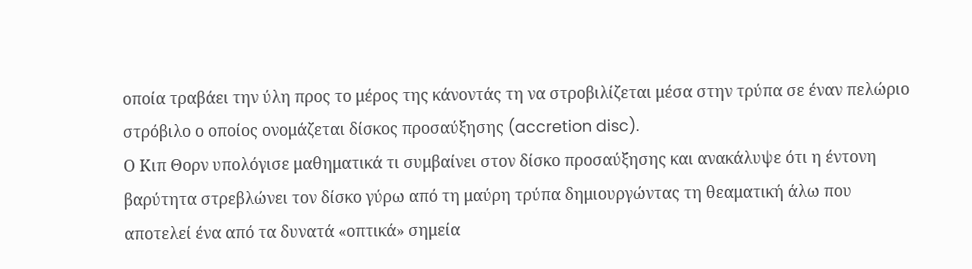οποία τραβάει την ύλη προς το μέρος της κάνοντάς τη να στροβιλίζεται μέσα στην τρύπα σε έναν πελώριο στρόβιλο ο οποίος ονομάζεται δίσκος προσαύξησης (accretion disc).
Ο Κιπ Θορν υπολόγισε μαθηματικά τι συμβαίνει στον δίσκο προσαύξησης και ανακάλυψε ότι η έντονη βαρύτητα στρεβλώνει τον δίσκο γύρω από τη μαύρη τρύπα δημιουργώντας τη θεαματική άλω που αποτελεί ένα από τα δυνατά «οπτικά» σημεία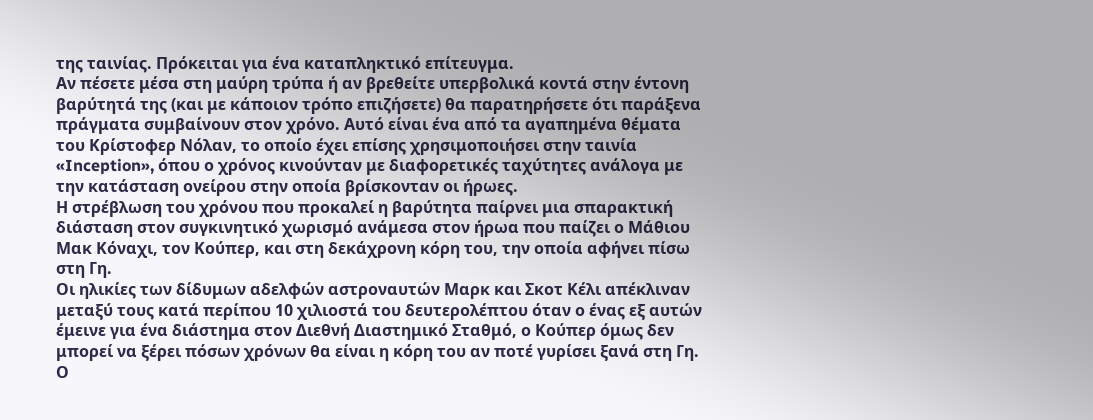της ταινίας. Πρόκειται για ένα καταπληκτικό επίτευγμα.
Αν πέσετε μέσα στη μαύρη τρύπα ή αν βρεθείτε υπερβολικά κοντά στην έντονη βαρύτητά της (και με κάποιον τρόπο επιζήσετε) θα παρατηρήσετε ότι παράξενα πράγματα συμβαίνουν στον χρόνο. Αυτό είναι ένα από τα αγαπημένα θέματα του Κρίστοφερ Νόλαν, το οποίο έχει επίσης χρησιμοποιήσει στην ταινία «Inception», όπου ο χρόνος κινούνταν με διαφορετικές ταχύτητες ανάλογα με την κατάσταση ονείρου στην οποία βρίσκονταν οι ήρωες.
Η στρέβλωση του χρόνου που προκαλεί η βαρύτητα παίρνει μια σπαρακτική διάσταση στον συγκινητικό χωρισμό ανάμεσα στον ήρωα που παίζει ο Μάθιου Μακ Κόναχι, τον Κούπερ, και στη δεκάχρονη κόρη του, την οποία αφήνει πίσω στη Γη.
Οι ηλικίες των δίδυμων αδελφών αστροναυτών Μαρκ και Σκοτ Κέλι απέκλιναν μεταξύ τους κατά περίπου 10 χιλιοστά του δευτερολέπτου όταν ο ένας εξ αυτών έμεινε για ένα διάστημα στον Διεθνή Διαστημικό Σταθμό, ο Κούπερ όμως δεν μπορεί να ξέρει πόσων χρόνων θα είναι η κόρη του αν ποτέ γυρίσει ξανά στη Γη.
Ο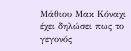Μάθιου Μακ Κόναχι έχει δηλώσει πως το γεγονός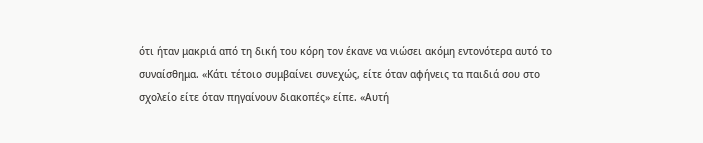ότι ήταν μακριά από τη δική του κόρη τον έκανε να νιώσει ακόμη εντονότερα αυτό το συναίσθημα. «Κάτι τέτοιο συμβαίνει συνεχώς, είτε όταν αφήνεις τα παιδιά σου στο σχολείο είτε όταν πηγαίνουν διακοπές» είπε. «Αυτή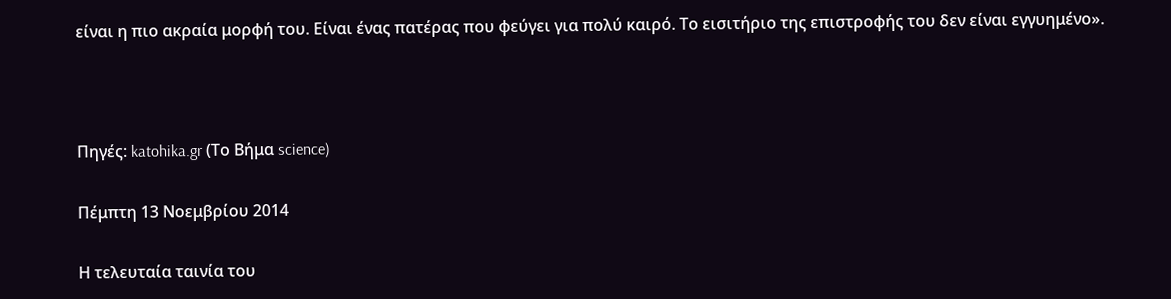είναι η πιο ακραία μορφή του. Είναι ένας πατέρας που φεύγει για πολύ καιρό. Το εισιτήριο της επιστροφής του δεν είναι εγγυημένο».



Πηγές: katohika.gr (Το Βήμα science)

Πέμπτη 13 Νοεμβρίου 2014

Η τελευταία ταινία του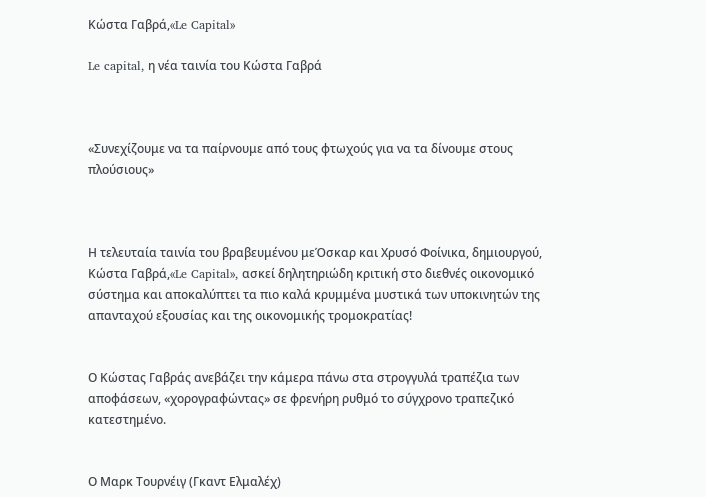Κώστα Γαβρά,«Le Capital»

Le capital, η νέα ταινία του Κώστα Γαβρά



«Συνεχίζουμε να τα παίρνουμε από τους φτωχούς για να τα δίνουμε στους πλούσιους»



Η τελευταία ταινία του βραβευμένου μεΌσκαρ και Χρυσό Φοίνικα, δημιουργού, Κώστα Γαβρά,«Le Capital», ασκεί δηλητηριώδη κριτική στο διεθνές οικονομικό σύστημα και αποκαλύπτει τα πιο καλά κρυμμένα μυστικά των υποκινητών της απανταχού εξουσίας και της οικονομικής τρομοκρατίας!


Ο Κώστας Γαβράς ανεβάζει την κάμερα πάνω στα στρογγυλά τραπέζια των αποφάσεων, «χορογραφώντας» σε φρενήρη ρυθμό το σύγχρονο τραπεζικό κατεστημένο.


Ο Μαρκ Τουρνέιγ (Γκαντ Ελμαλέχ)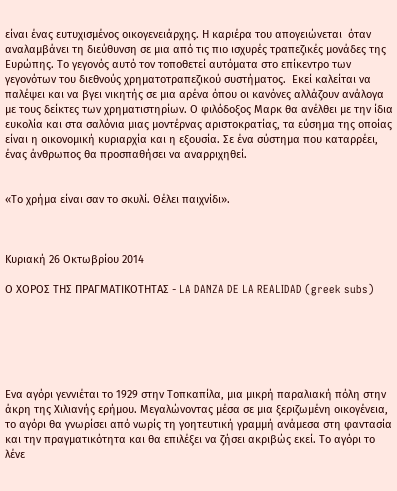είναι ένας ευτυχισμένος οικογενειάρχης. Η καριέρα του απογειώνεται  όταν αναλαμβάνει τη διεύθυνση σε μια από τις πιο ισχυρές τραπεζικές μονάδες της Ευρώπης. Το γεγονός αυτό τον τοποθετεί αυτόματα στο επίκεντρο των γεγονότων του διεθνούς χρηματοτραπεζικού συστήματος.  Εκεί καλείται να παλέψει και να βγει νικητής σε μια αρένα όπου οι κανόνες αλλάζουν ανάλογα με τους δείκτες των χρηματιστηρίων. Ο φιλόδοξος Μαρκ θα ανέλθει με την ίδια ευκολία και στα σαλόνια μιας μοντέρνας αριστοκρατίας, τα εύσημα της οποίας είναι η οικονομική κυριαρχία και η εξουσία. Σε ένα σύστημα που καταρρέει, ένας άνθρωπος θα προσπαθήσει να αναρριχηθεί.


«Το χρήμα είναι σαν το σκυλί. Θέλει παιχνίδι».



Κυριακή 26 Οκτωβρίου 2014

Ο ΧΟΡΟΣ ΤΗΣ ΠΡΑΓΜΑΤΙΚΟΤΗΤΑΣ - LA DANZA DE LA REALIDAD (greek subs)






Ενα αγόρι γεννιέται το 1929 στην Τοπκαπίλα, μια μικρή παραλιακή πόλη στην άκρη της Χιλιανής ερήμου. Μεγαλώνοντας μέσα σε μια ξεριζωμένη οικογένεια, το αγόρι θα γνωρίσει από νωρίς τη γοητευτική γραμμή ανάμεσα στη φαντασία και την πραγματικότητα και θα επιλέξει να ζήσει ακριβώς εκεί. Το αγόρι το λένε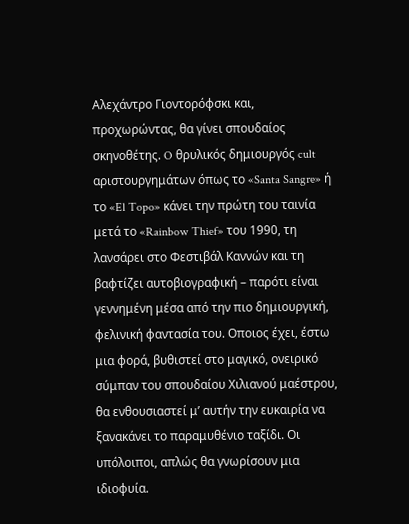Αλεχάντρο Γιοντορόφσκι και, προχωρώντας, θα γίνει σπουδαίος σκηνοθέτης. O θρυλικός δημιουργός cult αριστουργημάτων όπως το «Santa Sangre» ή το «El Topo» κάνει την πρώτη του ταινία μετά το «Rainbow Thief» του 1990, τη λανσάρει στο Φεστιβάλ Καννών και τη βαφτίζει αυτοβιογραφική – παρότι είναι γεννημένη μέσα από την πιο δημιουργική, φελινική φαντασία του. Οποιος έχει, έστω μια φορά, βυθιστεί στο μαγικό, ονειρικό σύμπαν του σπουδαίου Χιλιανού μαέστρου, θα ενθουσιαστεί μ’ αυτήν την ευκαιρία να ξανακάνει το παραμυθένιο ταξίδι. Οι υπόλοιποι, απλώς θα γνωρίσουν μια ιδιοφυία.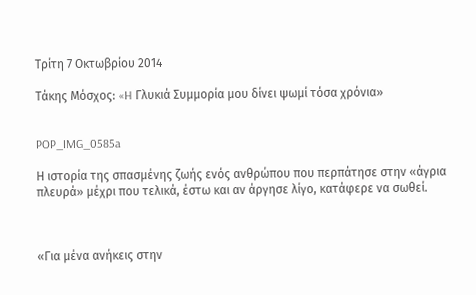Τρίτη 7 Οκτωβρίου 2014

Τάκης Μόσχος: «H Γλυκιά Συμμορία μου δίνει ψωμί τόσα χρόνια»


POP_IMG_0585a

Η ιστορία της σπασμένης ζωής ενός ανθρώπου που περπάτησε στην «άγρια πλευρά» μέχρι που τελικά, έστω και αν άργησε λίγο, κατάφερε να σωθεί.



«Για μένα ανήκεις στην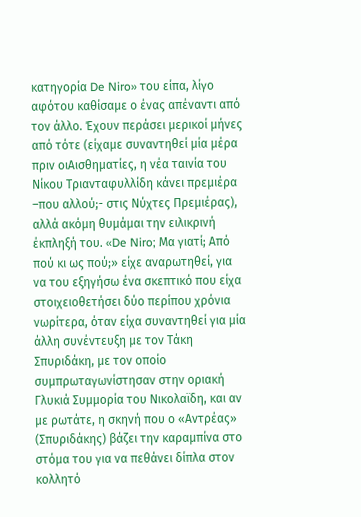κατηγορία De Niro» του είπα, λίγο αφότου καθίσαμε ο ένας απέναντι από τον άλλο. Έχουν περάσει μερικοί μήνες από τότε (είχαμε συναντηθεί μία μέρα πριν οιΑισθηματίες, η νέα ταινία του Νίκου Τριανταφυλλίδη κάνει πρεμιέρα –που αλλού;- στις Νύχτες Πρεμιέρας), αλλά ακόμη θυμάμαι την ειλικρινή έκπληξή του. «De Niro; Μα γιατί; Από πού κι ως πού;» είχε αναρωτηθεί, για να του εξηγήσω ένα σκεπτικό που είχα στοιχειοθετήσει δύο περίπου χρόνια νωρίτερα, όταν είχα συναντηθεί για μία άλλη συνέντευξη με τον Τάκη Σπυριδάκη, με τον οποίο συμπρωταγωνίστησαν στην οριακή Γλυκιά Συμμορία του Νικολαϊδη, και αν με ρωτάτε, η σκηνή που ο «Αντρέας» (Σπυριδάκης) βάζει την καραμπίνα στο στόμα του για να πεθάνει δίπλα στον κολλητό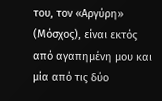του, τον «Αργύρη» (Μόσχος), είναι εκτός από αγαπημένη μου και μία από τις δύο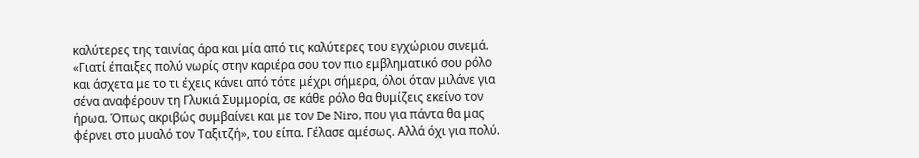καλύτερες της ταινίας άρα και μία από τις καλύτερες του εγχώριου σινεμά.
«Γιατί έπαιξες πολύ νωρίς στην καριέρα σου τον πιο εμβληματικό σου ρόλο και άσχετα με το τι έχεις κάνει από τότε μέχρι σήμερα, όλοι όταν μιλάνε για σένα αναφέρουν τη Γλυκιά Συμμορία, σε κάθε ρόλο θα θυμίζεις εκείνο τον ήρωα. Όπως ακριβώς συμβαίνει και με τον De Niro, που για πάντα θα μας φέρνει στο μυαλό τον Ταξιτζή», του είπα. Γέλασε αμέσως. Αλλά όχι για πολύ.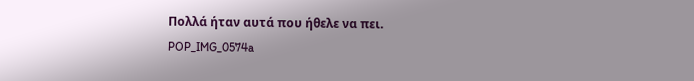Πολλά ήταν αυτά που ήθελε να πει.
POP_IMG_0574a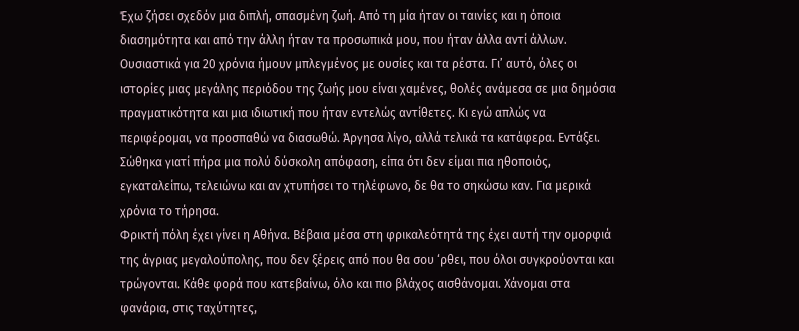Έχω ζήσει σχεδόν μια διπλή, σπασμένη ζωή. Από τη μία ήταν οι ταινίες και η όποια διασημότητα και από την άλλη ήταν τα προσωπικά μου, που ήταν άλλα αντί άλλων. Ουσιαστικά για 20 χρόνια ήμουν μπλεγμένος με ουσίες και τα ρέστα. Γι’ αυτό, όλες οι ιστορίες μιας μεγάλης περιόδου της ζωής μου είναι χαμένες, θολές ανάμεσα σε μια δημόσια πραγματικότητα και μια ιδιωτική που ήταν εντελώς αντίθετες. Κι εγώ απλώς να περιφέρομαι, να προσπαθώ να διασωθώ. Άργησα λίγο, αλλά τελικά τα κατάφερα. Εντάξει.
Σώθηκα γιατί πήρα μια πολύ δύσκολη απόφαση, είπα ότι δεν είμαι πια ηθοποιός, εγκαταλείπω, τελειώνω και αν χτυπήσει το τηλέφωνο, δε θα το σηκώσω καν. Για μερικά χρόνια το τήρησα.
Φρικτή πόλη έχει γίνει η Αθήνα. Βέβαια μέσα στη φρικαλεότητά της έχει αυτή την ομορφιά της άγριας μεγαλούπολης, που δεν ξέρεις από που θα σου ‘ρθει, που όλοι συγκρούονται και τρώγονται. Κάθε φορά που κατεβαίνω, όλο και πιο βλάχος αισθάνομαι. Χάνομαι στα φανάρια, στις ταχύτητες,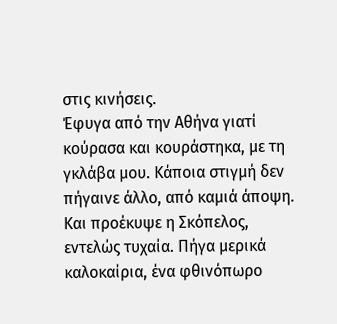στις κινήσεις.
Έφυγα από την Αθήνα γιατί κούρασα και κουράστηκα, με τη γκλάβα μου. Κάποια στιγμή δεν πήγαινε άλλο, από καμιά άποψη. Και προέκυψε η Σκόπελος, εντελώς τυχαία. Πήγα μερικά καλοκαίρια, ένα φθινόπωρο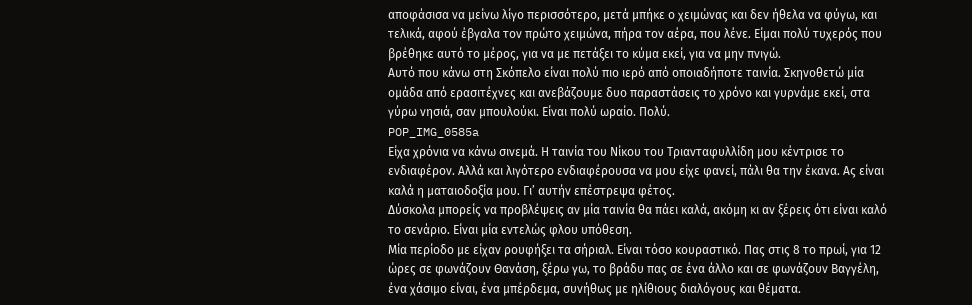αποφάσισα να μείνω λίγο περισσότερο, μετά μπήκε ο χειμώνας και δεν ήθελα να φύγω, και τελικά, αφού έβγαλα τον πρώτο χειμώνα, πήρα τον αέρα, που λένε. Είμαι πολύ τυχερός που βρέθηκε αυτό το μέρος, για να με πετάξει το κύμα εκεί, για να μην πνιγώ.
Αυτό που κάνω στη Σκόπελο είναι πολύ πιο ιερό από οποιαδήποτε ταινία. Σκηνοθετώ μία ομάδα από ερασιτέχνες και ανεβάζουμε δυο παραστάσεις το χρόνο και γυρνάμε εκεί, στα γύρω νησιά, σαν μπουλούκι. Είναι πολύ ωραίο. Πολύ.
POP_IMG_0585a
Είχα χρόνια να κάνω σινεμά. Η ταινία του Νίκου του Τριανταφυλλίδη μου κέντρισε το ενδιαφέρον. Αλλά και λιγότερο ενδιαφέρουσα να μου είχε φανεί, πάλι θα την έκανα. Ας είναι καλά η ματαιοδοξία μου. Γι’ αυτήν επέστρεψα φέτος.
Δύσκολα μπορείς να προβλέψεις αν μία ταινία θα πάει καλά, ακόμη κι αν ξέρεις ότι είναι καλό το σενάριο. Είναι μία εντελώς φλου υπόθεση.
Μία περίοδο με είχαν ρουφήξει τα σήριαλ. Είναι τόσο κουραστικό. Πας στις 8 το πρωί, για 12 ώρες σε φωνάζουν Θανάση, ξέρω γω, το βράδυ πας σε ένα άλλο και σε φωνάζουν Βαγγέλη, ένα χάσιμο είναι, ένα μπέρδεμα, συνήθως με ηλίθιους διαλόγους και θέματα.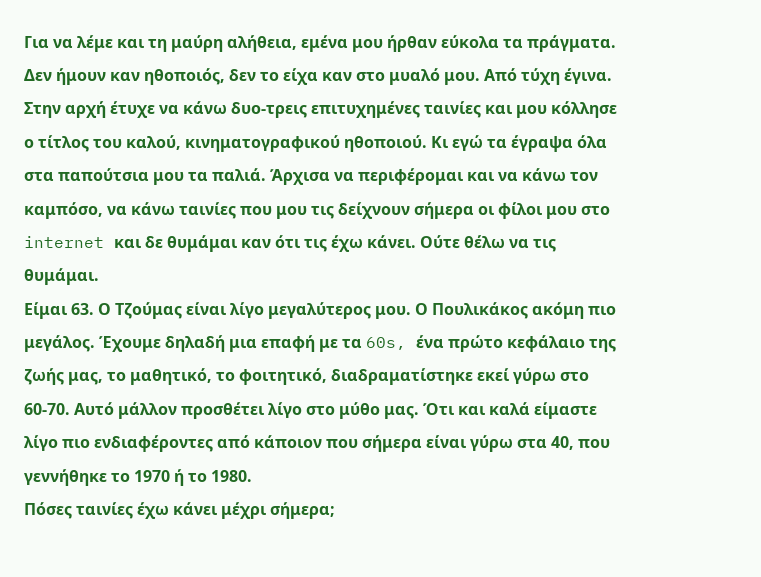Για να λέμε και τη μαύρη αλήθεια, εμένα μου ήρθαν εύκολα τα πράγματα. Δεν ήμουν καν ηθοποιός, δεν το είχα καν στο μυαλό μου. Από τύχη έγινα. Στην αρχή έτυχε να κάνω δυο-τρεις επιτυχημένες ταινίες και μου κόλλησε ο τίτλος του καλού, κινηματογραφικού ηθοποιού. Κι εγώ τα έγραψα όλα στα παπούτσια μου τα παλιά. Άρχισα να περιφέρομαι και να κάνω τον καμπόσο, να κάνω ταινίες που μου τις δείχνουν σήμερα οι φίλοι μου στο internet και δε θυμάμαι καν ότι τις έχω κάνει. Ούτε θέλω να τις θυμάμαι.
Είμαι 63. Ο Τζούμας είναι λίγο μεγαλύτερος μου. Ο Πουλικάκος ακόμη πιο μεγάλος. Έχουμε δηλαδή μια επαφή με τα 60s, ένα πρώτο κεφάλαιο της ζωής μας, το μαθητικό, το φοιτητικό, διαδραματίστηκε εκεί γύρω στο 60-70. Αυτό μάλλον προσθέτει λίγο στο μύθο μας. Ότι και καλά είμαστε λίγο πιο ενδιαφέροντες από κάποιον που σήμερα είναι γύρω στα 40, που γεννήθηκε το 1970 ή το 1980.
Πόσες ταινίες έχω κάνει μέχρι σήμερα;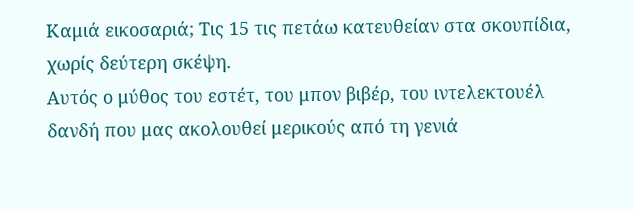Καμιά εικοσαριά; Τις 15 τις πετάω κατευθείαν στα σκουπίδια, χωρίς δεύτερη σκέψη.
Αυτός ο μύθος του εστέτ, του μπον βιβέρ, του ιντελεκτουέλ δανδή που μας ακολουθεί μερικούς από τη γενιά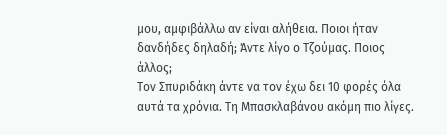μου, αμφιβάλλω αν είναι αλήθεια. Ποιοι ήταν δανδήδες δηλαδή; Άντε λίγο ο Τζούμας. Ποιος άλλος;
Τον Σπυριδάκη άντε να τον έχω δει 10 φορές όλα αυτά τα χρόνια. Τη Μπασκλαβάνου ακόμη πιο λίγες.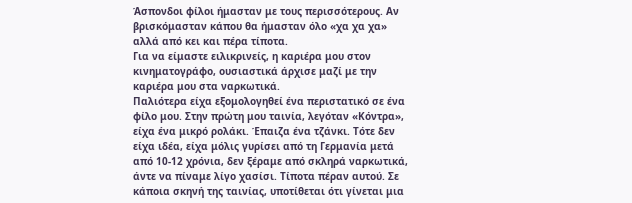Άσπονδοι φίλοι ήμασταν με τους περισσότερους. Αν βρισκόμασταν κάπου θα ήμασταν όλο «χα χα χα» αλλά από κει και πέρα τίποτα.
Για να είμαστε ειλικρινείς, η καριέρα μου στον κινηματογράφο, ουσιαστικά άρχισε μαζί με την καριέρα μου στα ναρκωτικά.
Παλιότερα είχα εξομολογηθεί ένα περιστατικό σε ένα φίλο μου. Στην πρώτη μου ταινία, λεγόταν «Κόντρα», είχα ένα μικρό ρολάκι. Έπαιζα ένα τζάνκι. Τότε δεν είχα ιδέα, είχα μόλις γυρίσει από τη Γερμανία μετά από 10-12 χρόνια, δεν ξέραμε από σκληρά ναρκωτικά, άντε να πίναμε λίγο χασίσι. Τίποτα πέραν αυτού. Σε κάποια σκηνή της ταινίας, υποτίθεται ότι γίνεται μια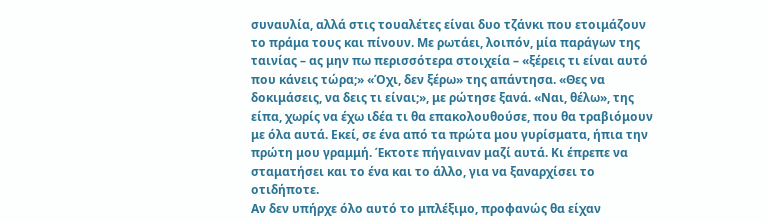συναυλία, αλλά στις τουαλέτες είναι δυο τζάνκι που ετοιμάζουν το πράμα τους και πίνουν. Με ρωτάει, λοιπόν, μία παράγων της ταινίας – ας μην πω περισσότερα στοιχεία – «ξέρεις τι είναι αυτό που κάνεις τώρα;» «Όχι, δεν ξέρω» της απάντησα. «Θες να δοκιμάσεις, να δεις τι είναι;», με ρώτησε ξανά. «Ναι, θέλω», της είπα, χωρίς να έχω ιδέα τι θα επακολουθούσε, που θα τραβιόμουν με όλα αυτά. Εκεί, σε ένα από τα πρώτα μου γυρίσματα, ήπια την πρώτη μου γραμμή. Έκτοτε πήγαιναν μαζί αυτά. Κι έπρεπε να σταματήσει και το ένα και το άλλο, για να ξαναρχίσει το οτιδήποτε.
Αν δεν υπήρχε όλο αυτό το μπλέξιμο, προφανώς θα είχαν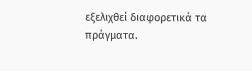εξελιχθεί διαφορετικά τα πράγματα.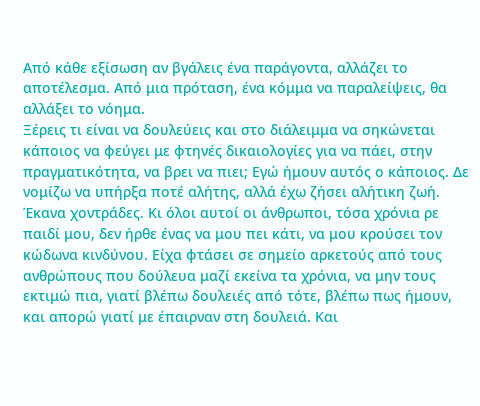Από κάθε εξίσωση αν βγάλεις ένα παράγοντα, αλλάζει το αποτέλεσμα. Από μια πρόταση, ένα κόμμα να παραλείψεις, θα αλλάξει το νόημα.
Ξέρεις τι είναι να δουλεύεις και στο διάλειμμα να σηκώνεται κάποιος να φεύγει με φτηνές δικαιολογίες για να πάει, στην πραγματικότητα, να βρει να πιει; Εγώ ήμουν αυτός ο κάποιος. Δε νομίζω να υπήρξα ποτέ αλήτης, αλλά έχω ζήσει αλήτικη ζωή. Έκανα χοντράδες. Κι όλοι αυτοί οι άνθρωποι, τόσα χρόνια ρε παιδί μου, δεν ήρθε ένας να μου πει κάτι, να μου κρούσει τον κώδωνα κινδύνου. Είχα φτάσει σε σημείο αρκετούς από τους ανθρώπους που δούλευα μαζί εκείνα τα χρόνια, να μην τους εκτιμώ πια, γιατί βλέπω δουλειές από τότε, βλέπω πως ήμουν, και απορώ γιατί με έπαιρναν στη δουλειά. Και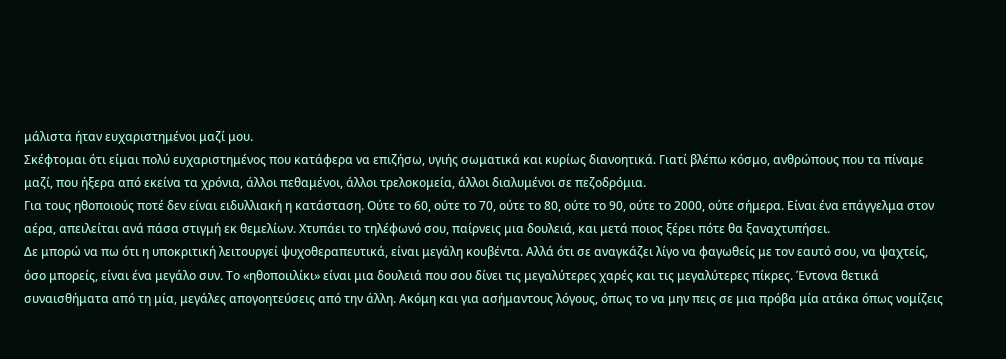μάλιστα ήταν ευχαριστημένοι μαζί μου.
Σκέφτομαι ότι είμαι πολύ ευχαριστημένος που κατάφερα να επιζήσω, υγιής σωματικά και κυρίως διανοητικά. Γιατί βλέπω κόσμο, ανθρώπους που τα πίναμε μαζί, που ήξερα από εκείνα τα χρόνια, άλλοι πεθαμένοι, άλλοι τρελοκομεία, άλλοι διαλυμένοι σε πεζοδρόμια.
Για τους ηθοποιούς ποτέ δεν είναι ειδυλλιακή η κατάσταση. Ούτε το 60, ούτε το 70, ούτε το 80, ούτε το 90, ούτε το 2000, ούτε σήμερα. Είναι ένα επάγγελμα στον αέρα, απειλείται ανά πάσα στιγμή εκ θεμελίων. Χτυπάει το τηλέφωνό σου, παίρνεις μια δουλειά, και μετά ποιος ξέρει πότε θα ξαναχτυπήσει.
Δε μπορώ να πω ότι η υποκριτική λειτουργεί ψυχοθεραπευτικά, είναι μεγάλη κουβέντα. Αλλά ότι σε αναγκάζει λίγο να φαγωθείς με τον εαυτό σου, να ψαχτείς, όσο μπορείς, είναι ένα μεγάλο συν. Το «ηθοποιιλίκι» είναι μια δουλειά που σου δίνει τις μεγαλύτερες χαρές και τις μεγαλύτερες πίκρες. Έντονα θετικά συναισθήματα από τη μία, μεγάλες απογοητεύσεις από την άλλη. Ακόμη και για ασήμαντους λόγους, όπως το να μην πεις σε μια πρόβα μία ατάκα όπως νομίζεις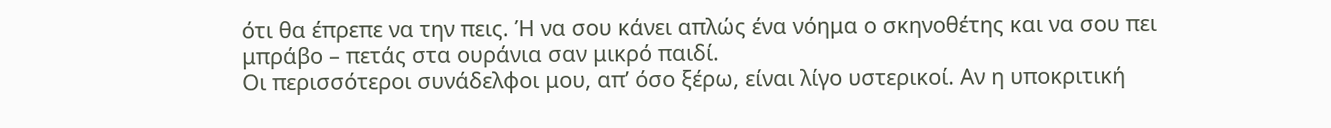ότι θα έπρεπε να την πεις. Ή να σου κάνει απλώς ένα νόημα ο σκηνοθέτης και να σου πει μπράβο – πετάς στα ουράνια σαν μικρό παιδί.
Οι περισσότεροι συνάδελφοι μου, απ’ όσο ξέρω, είναι λίγο υστερικοί. Αν η υποκριτική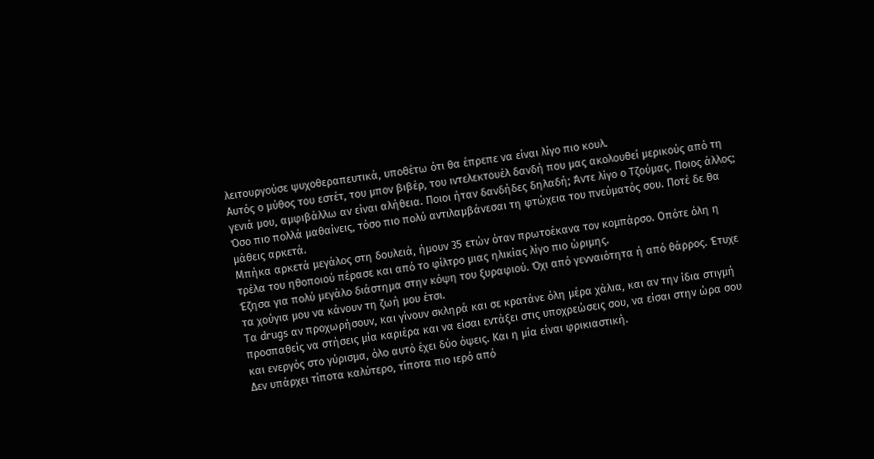λειτουργούσε ψυχοθεραπευτικά, υποθέτω ότι θα έπρεπε να είναι λίγο πιο κουλ.
Αυτός ο μύθος του εστέτ, του μπον βιβέρ, του ιντελεκτουέλ δανδή που μας ακολουθεί μερικούς από τη γενιά μου, αμφιβάλλω αν είναι αλήθεια. Ποιοι ήταν δανδήδες δηλαδή; Άντε λίγο ο Τζούμας. Ποιος άλλος;
Όσο πιο πολλά μαθαίνεις, τόσο πιο πολύ αντιλαμβάνεσαι τη φτώχεια του πνεύματός σου. Ποτέ δε θα μάθεις αρκετά.
Μπήκα αρκετά μεγάλος στη δουλειά, ήμουν 35 ετών όταν πρωτοέκανα τον κομπάρσο. Οπότε όλη η τρέλα του ηθοποιού πέρασε και από το φίλτρο μιας ηλικίας λίγο πιο ώριμης.
Έζησα για πολύ μεγάλο διάστημα στην κόψη του ξυραφιού. Όχι από γενναιότητα ή από θάρρος. Έτυχε τα χούγια μου να κάνουν τη ζωή μου έτσι.
Τα drugs αν προχωρήσουν, και γίνουν σκληρά και σε κρατάνε όλη μέρα χάλια, και αν την ίδια στιγμή προσπαθείς να στήσεις μία καριέρα και να είσαι εντάξει στις υποχρεώσεις σου, να είσαι στην ώρα σου και ενεργός στο γύρισμα, όλο αυτό έχει δύο όψεις. Και η μία είναι φρικιαστική.
Δεν υπάρχει τίποτα καλύτερο, τίποτα πιο ιερό από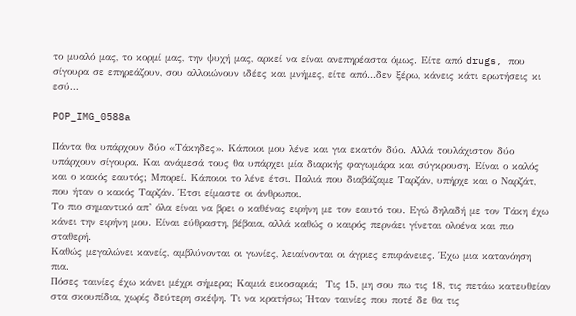το μυαλό μας, το κορμί μας, την ψυχή μας, αρκεί να είναι ανεπηρέαστα όμως. Είτε από drugs, που σίγουρα σε επηρεάζουν, σου αλλοιώνουν ιδέες και μνήμες, είτε από…δεν ξέρω, κάνεις κάτι ερωτήσεις κι εσύ…

POP_IMG_0588a

Πάντα θα υπάρχουν δύο «Τάκηδες». Κάποιοι μου λένε και για εκατόν δύο. Αλλά τουλάχιστον δύο υπάρχουν σίγουρα. Και ανάμεσά τους θα υπάρχει μία διαρκής φαγωμάρα και σύγκρουση. Είναι ο καλός και ο κακός εαυτός; Μπορεί. Κάποιοι το λένε έτσι. Παλιά που διαβάζαμε Ταρζάν, υπήρχε και ο Ναρζάτ, που ήταν ο κακός Ταρζάν. Έτσι είμαστε οι άνθρωποι.
Το πιο σημαντικό απ’ όλα είναι να βρει ο καθένας ειρήνη με τον εαυτό του. Εγώ δηλαδή με τον Τάκη έχω κάνει την ειρήνη μου. Είναι εύθραστη, βέβαια, αλλά καθώς ο καιρός περνάει γίνεται ολοένα και πιο σταθερή.
Καθώς μεγαλώνει κανείς, αμβλύνονται οι γωνίες, λειαίνονται οι άγριες επιφάνειες. Έχω μια κατανόηση πια.
Πόσες ταινίες έχω κάνει μέχρι σήμερα; Καμιά εικοσαριά;  Τις 15, μη σου πω τις 18, τις πετάω κατευθείαν στα σκουπίδια, χωρίς δεύτερη σκέψη. Τι να κρατήσω; Ήταν ταινίες που ποτέ δε θα τις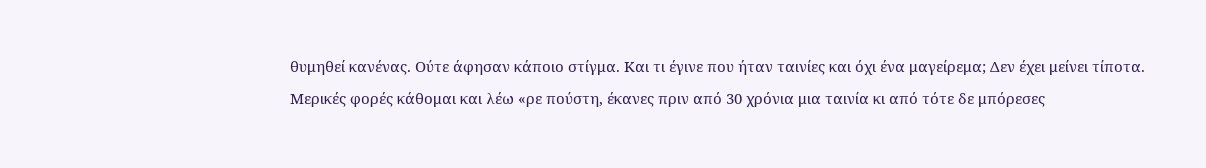θυμηθεί κανένας. Ούτε άφησαν κάποιο στίγμα. Και τι έγινε που ήταν ταινίες και όχι ένα μαγείρεμα; Δεν έχει μείνει τίποτα.
Μερικές φορές κάθομαι και λέω «ρε πούστη, έκανες πριν από 30 χρόνια μια ταινία κι από τότε δε μπόρεσες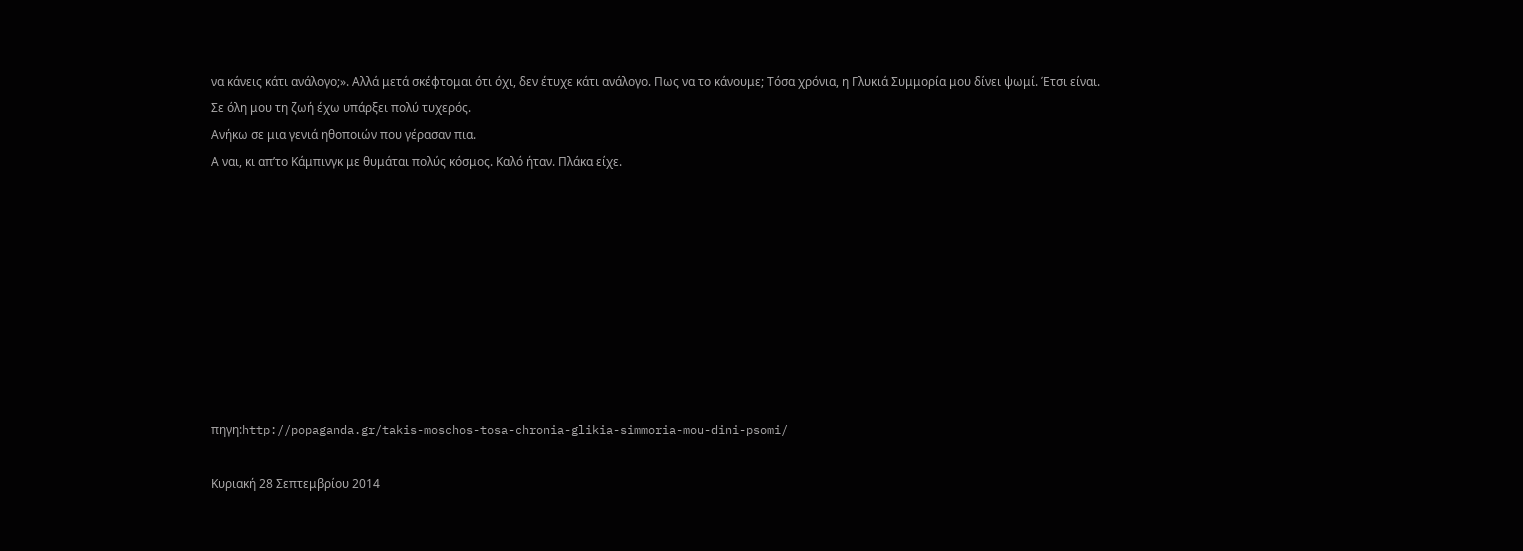να κάνεις κάτι ανάλογο;». Αλλά μετά σκέφτομαι ότι όχι, δεν έτυχε κάτι ανάλογο. Πως να το κάνουμε; Τόσα χρόνια, η Γλυκιά Συμμορία μου δίνει ψωμί. Έτσι είναι.
Σε όλη μου τη ζωή έχω υπάρξει πολύ τυχερός.
Ανήκω σε μια γενιά ηθοποιών που γέρασαν πια.
Α ναι, κι απ’το Κάμπινγκ με θυμάται πολύς κόσμος. Καλό ήταν. Πλάκα είχε.









πηγη:http://popaganda.gr/takis-moschos-tosa-chronia-glikia-simmoria-mou-dini-psomi/

Κυριακή 28 Σεπτεμβρίου 2014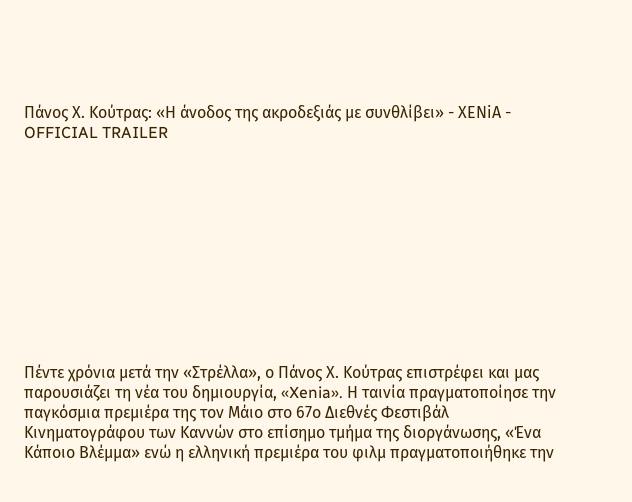Πάνος Χ. Κούτρας: «Η άνοδος της ακροδεξιάς με συνθλίβει» - ΧΕΝiA - OFFICIAL TRAILER











Πέντε χρόνια μετά την «Στρέλλα», ο Πάνος Χ. Κούτρας επιστρέφει και μας παρουσιάζει τη νέα του δημιουργία, «Xenia». Η ταινία πραγματοποίησε την παγκόσμια πρεμιέρα της τον Μάιο στο 67ο Διεθνές Φεστιβάλ Κινηματογράφου των Καννών στο επίσημο τμήμα της διοργάνωσης, «Ένα Κάποιο Βλέμμα» ενώ η ελληνική πρεμιέρα του φιλμ πραγματοποιήθηκε την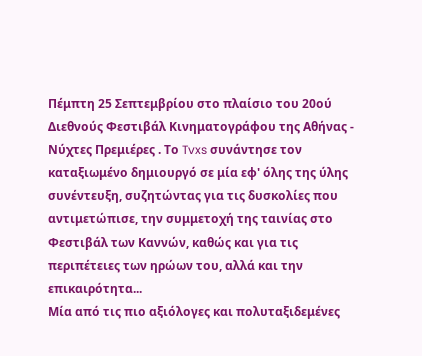Πέμπτη 25 Σεπτεμβρίου στο πλαίσιο του 20ού Διεθνούς Φεστιβάλ Κινηματογράφου της Αθήνας - Νύχτες Πρεμιέρες . Το Tvxs συνάντησε τον καταξιωμένο δημιουργό σε μία εφ' όλης της ύλης συνέντευξη, συζητώντας για τις δυσκολίες που αντιμετώπισε, την συμμετοχή της ταινίας στο Φεστιβάλ των Καννών, καθώς και για τις περιπέτειες των ηρώων του, αλλά και την επικαιρότητα...
Μία από τις πιο αξιόλογες και πολυταξιδεμένες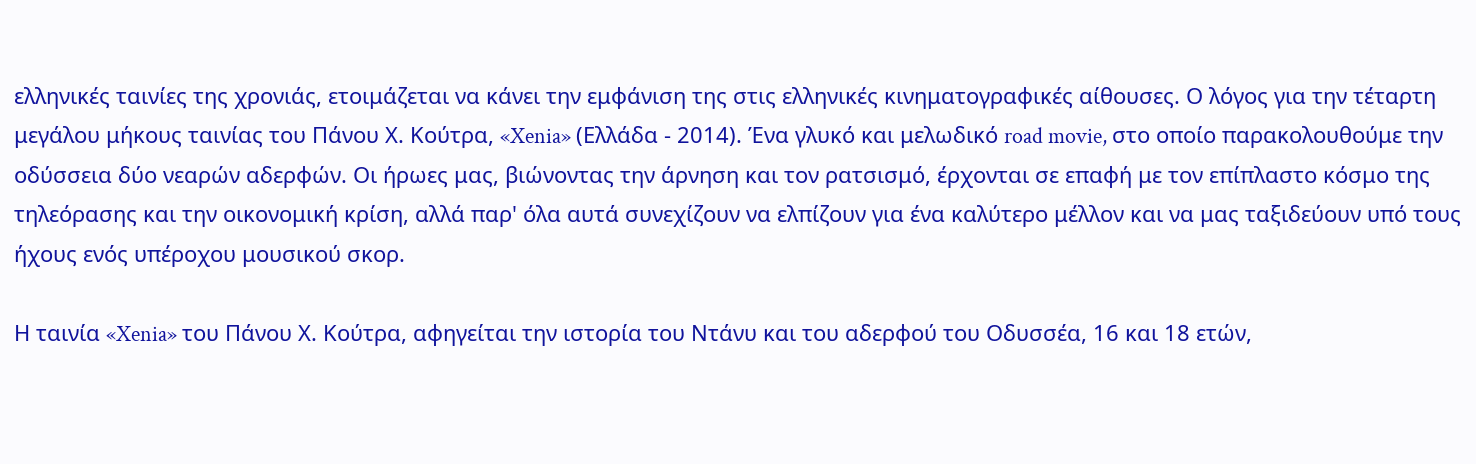ελληνικές ταινίες της χρονιάς, ετοιμάζεται να κάνει την εμφάνιση της στις ελληνικές κινηματογραφικές αίθουσες. Ο λόγος για την τέταρτη μεγάλου μήκους ταινίας του Πάνου Χ. Κούτρα, «Xenia» (Ελλάδα - 2014). Ένα γλυκό και μελωδικό road movie, στο οποίο παρακολουθούμε την οδύσσεια δύο νεαρών αδερφών. Οι ήρωες μας, βιώνοντας την άρνηση και τον ρατσισμό, έρχονται σε επαφή με τον επίπλαστο κόσμο της τηλεόρασης και την οικονομική κρίση, αλλά παρ' όλα αυτά συνεχίζουν να ελπίζουν για ένα καλύτερο μέλλον και να μας ταξιδεύουν υπό τους ήχους ενός υπέροχου μουσικού σκορ.

Η ταινία «Xenia» του Πάνου Χ. Κούτρα, αφηγείται την ιστορία του Ντάνυ και του αδερφού του Οδυσσέα, 16 και 18 ετών,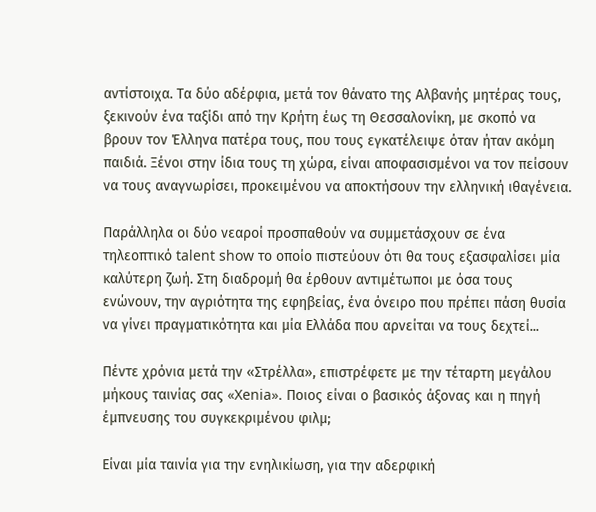αντίστοιχα. Τα δύο αδέρφια, μετά τον θάνατο της Αλβανής μητέρας τους, ξεκινούν ένα ταξίδι από την Κρήτη έως τη Θεσσαλονίκη, με σκοπό να βρουν τον Έλληνα πατέρα τους, που τους εγκατέλειψε όταν ήταν ακόμη παιδιά. Ξένοι στην ίδια τους τη χώρα, είναι αποφασισμένοι να τον πείσουν να τους αναγνωρίσει, προκειμένου να αποκτήσουν την ελληνική ιθαγένεια.

Παράλληλα οι δύο νεαροί προσπαθούν να συμμετάσχουν σε ένα τηλεοπτικό talent show το οποίο πιστεύουν ότι θα τους εξασφαλίσει μία καλύτερη ζωή. Στη διαδρομή θα έρθουν αντιμέτωποι με όσα τους ενώνουν, την αγριότητα της εφηβείας, ένα όνειρο που πρέπει πάση θυσία να γίνει πραγματικότητα και μία Ελλάδα που αρνείται να τους δεχτεί...

Πέντε χρόνια μετά την «Στρέλλα», επιστρέφετε με την τέταρτη μεγάλου μήκους ταινίας σας «Xenia». Ποιος είναι ο βασικός άξονας και η πηγή έμπνευσης του συγκεκριμένου φιλμ;

Είναι μία ταινία για την ενηλικίωση, για την αδερφική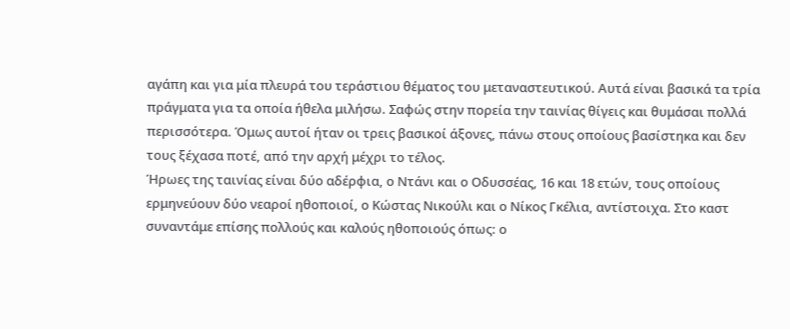αγάπη και για μία πλευρά του τεράστιου θέματος του μεταναστευτικού. Αυτά είναι βασικά τα τρία πράγματα για τα οποία ήθελα μιλήσω. Σαφώς στην πορεία την ταινίας θίγεις και θυμάσαι πολλά περισσότερα. Όμως αυτοί ήταν οι τρεις βασικοί άξονες, πάνω στους οποίους βασίστηκα και δεν τους ξέχασα ποτέ, από την αρχή μέχρι το τέλος.
Ήρωες της ταινίας είναι δύο αδέρφια, ο Ντάνι και ο Οδυσσέας, 16 και 18 ετών, τους οποίους ερμηνεύουν δύο νεαροί ηθοποιοί, ο Κώστας Νικούλι και ο Νίκος Γκέλια, αντίστοιχα. Στο καστ συναντάμε επίσης πολλούς και καλούς ηθοποιούς όπως: ο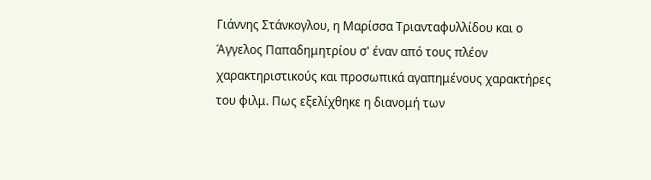Γιάννης Στάνκογλου, η Μαρίσσα Τριανταφυλλίδου και ο Άγγελος Παπαδημητρίου σ' έναν από τους πλέον χαρακτηριστικούς και προσωπικά αγαπημένους χαρακτήρες του φιλμ. Πως εξελίχθηκε η διανομή των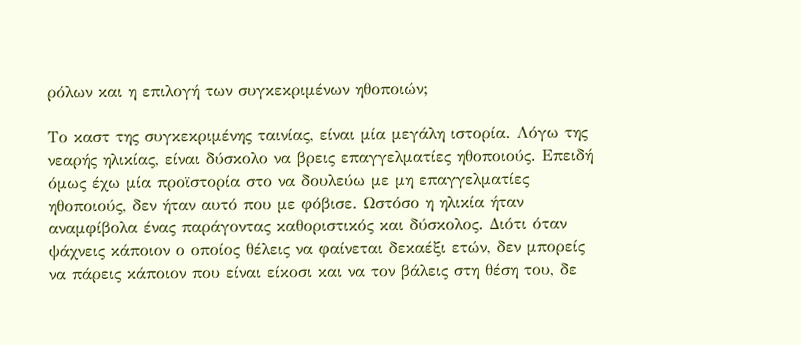ρόλων και η επιλογή των συγκεκριμένων ηθοποιών;

Το καστ της συγκεκριμένης ταινίας, είναι μία μεγάλη ιστορία. Λόγω της νεαρής ηλικίας, είναι δύσκολο να βρεις επαγγελματίες ηθοποιούς. Επειδή όμως έχω μία προϊστορία στο να δουλεύω με μη επαγγελματίες ηθοποιούς, δεν ήταν αυτό που με φόβισε. Ωστόσο η ηλικία ήταν αναμφίβολα ένας παράγοντας καθοριστικός και δύσκολος. Διότι όταν ψάχνεις κάποιον ο οποίος θέλεις να φαίνεται δεκαέξι ετών, δεν μπορείς να πάρεις κάποιον που είναι είκοσι και να τον βάλεις στη θέση του, δε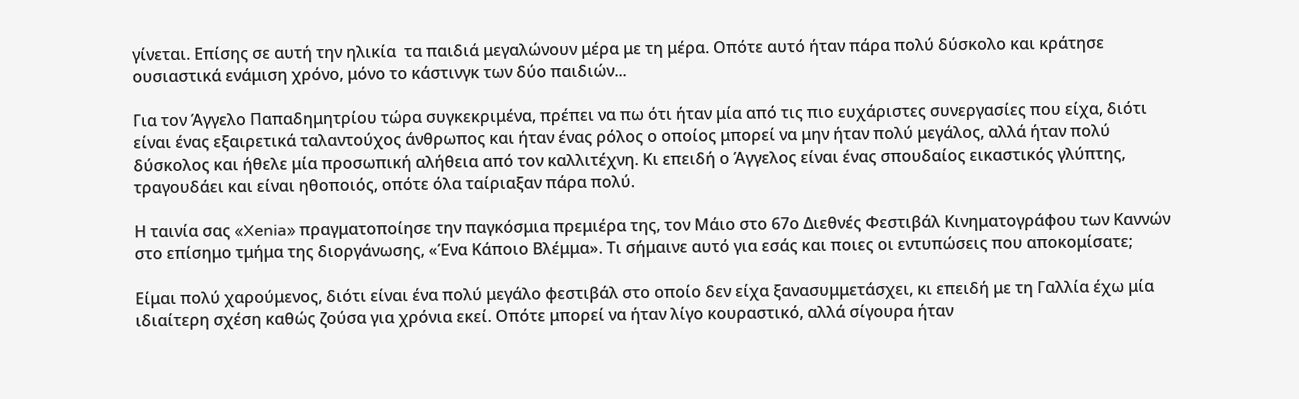γίνεται. Επίσης σε αυτή την ηλικία  τα παιδιά μεγαλώνουν μέρα με τη μέρα. Οπότε αυτό ήταν πάρα πολύ δύσκολο και κράτησε ουσιαστικά ενάμιση χρόνο, μόνο το κάστινγκ των δύο παιδιών...

Για τον Άγγελο Παπαδημητρίου τώρα συγκεκριμένα, πρέπει να πω ότι ήταν μία από τις πιο ευχάριστες συνεργασίες που είχα, διότι είναι ένας εξαιρετικά ταλαντούχος άνθρωπος και ήταν ένας ρόλος ο οποίος μπορεί να μην ήταν πολύ μεγάλος, αλλά ήταν πολύ δύσκολος και ήθελε μία προσωπική αλήθεια από τον καλλιτέχνη. Κι επειδή ο Άγγελος είναι ένας σπουδαίος εικαστικός γλύπτης, τραγουδάει και είναι ηθοποιός, οπότε όλα ταίριαξαν πάρα πολύ.

Η ταινία σας «Xenia» πραγματοποίησε την παγκόσμια πρεμιέρα της, τον Μάιο στο 67ο Διεθνές Φεστιβάλ Κινηματογράφου των Καννών στο επίσημο τμήμα της διοργάνωσης, «Ένα Κάποιο Βλέμμα». Τι σήμαινε αυτό για εσάς και ποιες οι εντυπώσεις που αποκομίσατε;

Είμαι πολύ χαρούμενος, διότι είναι ένα πολύ μεγάλο φεστιβάλ στο οποίο δεν είχα ξανασυμμετάσχει, κι επειδή με τη Γαλλία έχω μία ιδιαίτερη σχέση καθώς ζούσα για χρόνια εκεί. Οπότε μπορεί να ήταν λίγο κουραστικό, αλλά σίγουρα ήταν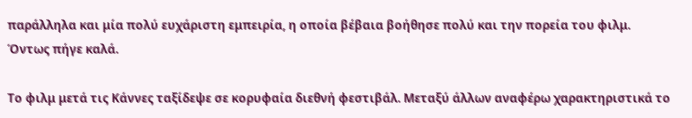παράλληλα και μία πολύ ευχάριστη εμπειρία, η οποία βέβαια βοήθησε πολύ και την πορεία του φιλμ. Όντως πήγε καλά.

Το φιλμ μετά τις Κάννες ταξίδεψε σε κορυφαία διεθνή φεστιβάλ. Μεταξύ άλλων αναφέρω χαρακτηριστικά το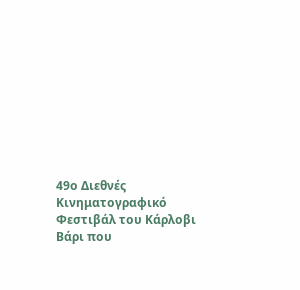49ο Διεθνές Κινηματογραφικό Φεστιβάλ του Κάρλοβι Βάρι που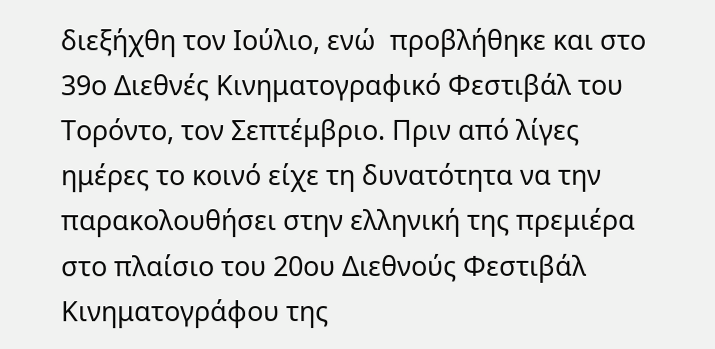διεξήχθη τον Ιούλιο, ενώ  προβλήθηκε και στο 39ο Διεθνές Κινηματογραφικό Φεστιβάλ του Τορόντο, τον Σεπτέμβριο. Πριν από λίγες ημέρες το κοινό είχε τη δυνατότητα να την παρακολουθήσει στην ελληνική της πρεμιέρα στο πλαίσιο του 20ου Διεθνούς Φεστιβάλ Κινηματογράφου της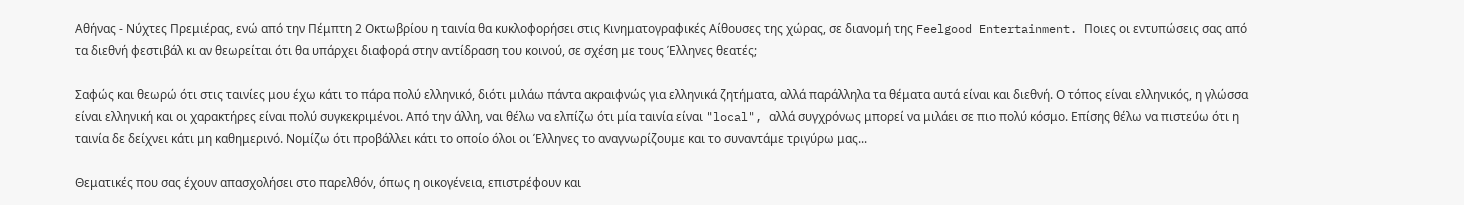Αθήνας - Νύχτες Πρεμιέρας, ενώ από την Πέμπτη 2 Οκτωβρίου η ταινία θα κυκλοφορήσει στις Κινηματογραφικές Αίθουσες της χώρας, σε διανομή της Feelgood Entertainment. Ποιες οι εντυπώσεις σας από τα διεθνή φεστιβάλ κι αν θεωρείται ότι θα υπάρχει διαφορά στην αντίδραση του κοινού, σε σχέση με τους Έλληνες θεατές;

Σαφώς και θεωρώ ότι στις ταινίες μου έχω κάτι το πάρα πολύ ελληνικό, διότι μιλάω πάντα ακραιφνώς για ελληνικά ζητήματα, αλλά παράλληλα τα θέματα αυτά είναι και διεθνή. Ο τόπος είναι ελληνικός, η γλώσσα είναι ελληνική και οι χαρακτήρες είναι πολύ συγκεκριμένοι. Από την άλλη, ναι θέλω να ελπίζω ότι μία ταινία είναι "local", αλλά συγχρόνως μπορεί να μιλάει σε πιο πολύ κόσμο. Επίσης θέλω να πιστεύω ότι η ταινία δε δείχνει κάτι μη καθημερινό. Νομίζω ότι προβάλλει κάτι το οποίο όλοι οι Έλληνες το αναγνωρίζουμε και το συναντάμε τριγύρω μας...

Θεματικές που σας έχουν απασχολήσει στο παρελθόν, όπως η οικογένεια, επιστρέφουν και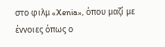στο φιλμ «Xenia», όπου μαζί με έννοιες όπως ο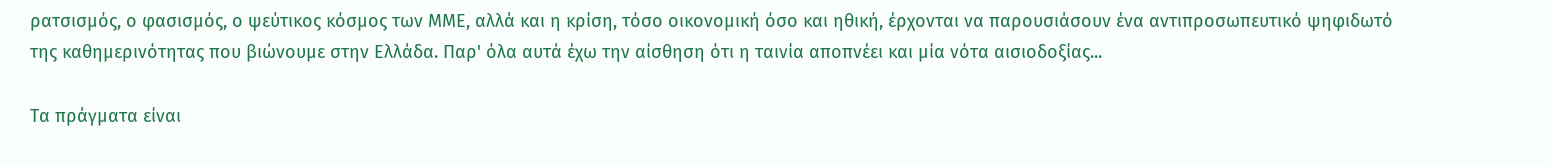ρατσισμός, ο φασισμός, ο ψεύτικος κόσμος των ΜΜΕ, αλλά και η κρίση, τόσο οικονομική όσο και ηθική, έρχονται να παρουσιάσουν ένα αντιπροσωπευτικό ψηφιδωτό της καθημερινότητας που βιώνουμε στην Ελλάδα. Παρ' όλα αυτά έχω την αίσθηση ότι η ταινία αποπνέει και μία νότα αισιοδοξίας...

Τα πράγματα είναι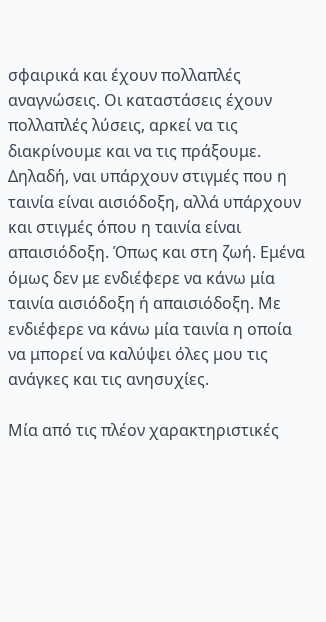σφαιρικά και έχουν πολλαπλές αναγνώσεις. Οι καταστάσεις έχουν πολλαπλές λύσεις, αρκεί να τις διακρίνουμε και να τις πράξουμε. Δηλαδή, ναι υπάρχουν στιγμές που η ταινία είναι αισιόδοξη, αλλά υπάρχουν και στιγμές όπου η ταινία είναι απαισιόδοξη. Όπως και στη ζωή. Εμένα όμως δεν με ενδιέφερε να κάνω μία ταινία αισιόδοξη ή απαισιόδοξη. Με ενδιέφερε να κάνω μία ταινία η οποία να μπορεί να καλύψει όλες μου τις ανάγκες και τις ανησυχίες.

Μία από τις πλέον χαρακτηριστικές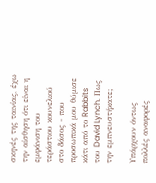σκηνές της ταινίας, έχω την αίσθηση ότι είναι η εμφάνιση του τεράστιου κουνελιού στο δάσος - που προσωπικά μου θύμισε κάτι από το Rabbits του David Lynch. Πως την εμπνευστήκατε;

Υπάρχουν όντως πολλές αναφορές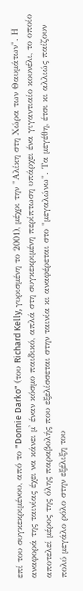επί του συγκεκριμένου, από το "Donnie Darko" (του Richard Kelly, γυρισμένη το 2001), μέχρι την "Αλίκη στη Χώρα των Θαυμάτων". Η αναφορά της ταινίας έχει να κάνει μ' έναν κόσμο παιδικό, απλά στη συγκεκριμένη περίπτωση υπάρχει ένα γιγαντιαίο κουνέλι, το οποίο αποτελεί μέρος της όλης παραβολής που εξελίσσεται στην ταινία κι αναφέρεται στο "μεγαλώνω". Τα μεγέθη, έτσι κι αλλιώς παίζουν πολύ μεγάλο ρόλο στην εξέλιξη του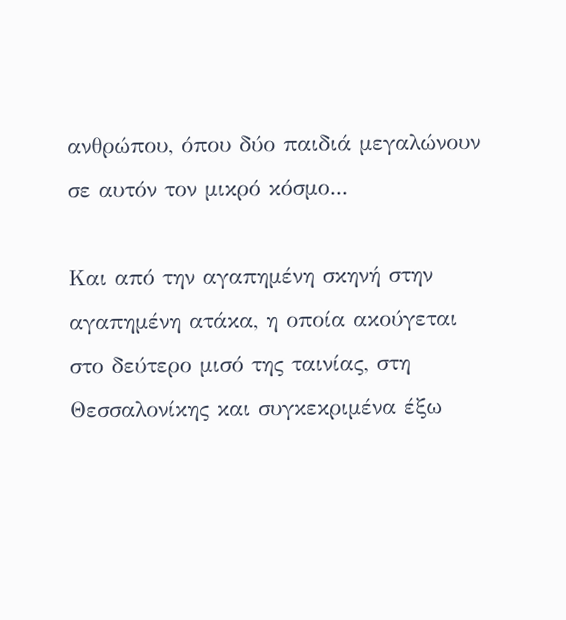ανθρώπου, όπου δύο παιδιά μεγαλώνουν σε αυτόν τον μικρό κόσμο...

Και από την αγαπημένη σκηνή στην αγαπημένη ατάκα, η οποία ακούγεται στο δεύτερο μισό της ταινίας, στη Θεσσαλονίκης και συγκεκριμένα έξω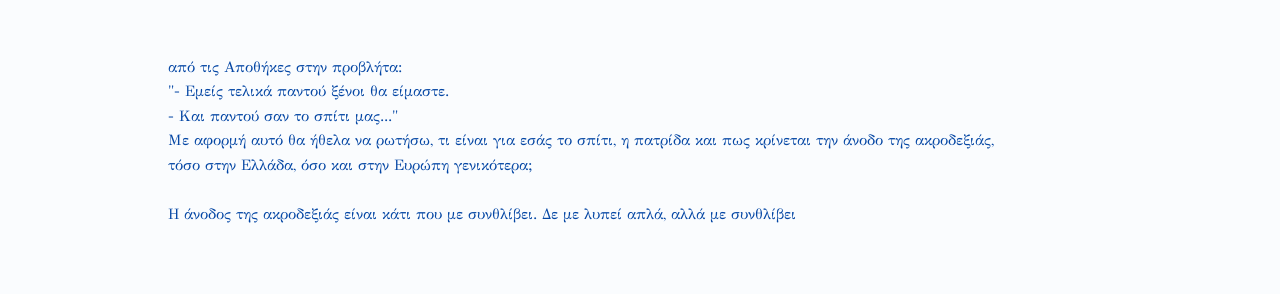από τις Αποθήκες στην προβλήτα:
"- Εμείς τελικά παντού ξένοι θα είμαστε.
- Και παντού σαν το σπίτι μας..."
Με αφορμή αυτό θα ήθελα να ρωτήσω, τι είναι για εσάς το σπίτι, η πατρίδα και πως κρίνεται την άνοδο της ακροδεξιάς, τόσο στην Ελλάδα, όσο και στην Ευρώπη γενικότερα;

Η άνοδος της ακροδεξιάς είναι κάτι που με συνθλίβει. Δε με λυπεί απλά, αλλά με συνθλίβει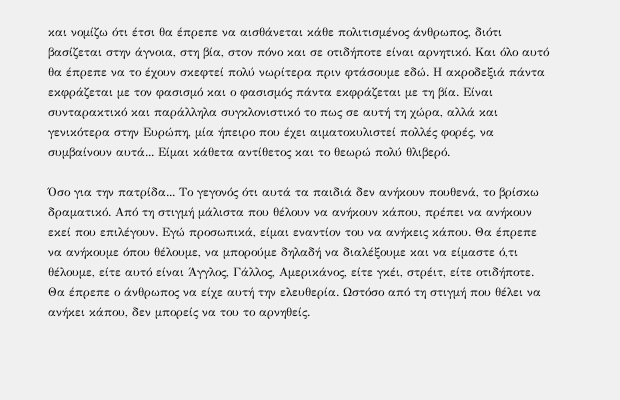και νομίζω ότι έτσι θα έπρεπε να αισθάνεται κάθε πολιτισμένος άνθρωπος, διότι βασίζεται στην άγνοια, στη βία, στον πόνο και σε οτιδήποτε είναι αρνητικό. Και όλο αυτό θα έπρεπε να το έχουν σκεφτεί πολύ νωρίτερα πριν φτάσουμε εδώ. Η ακροδεξιά πάντα εκφράζεται με τον φασισμό και ο φασισμός πάντα εκφράζεται με τη βία. Είναι συνταρακτικό και παράλληλα συγκλονιστικό το πως σε αυτή τη χώρα, αλλά και γενικότερα στην Ευρώπη, μία ήπειρο που έχει αιματοκυλιστεί πολλές φορές, να συμβαίνουν αυτά... Είμαι κάθετα αντίθετος και το θεωρώ πολύ θλιβερό.

Όσο για την πατρίδα... Το γεγονός ότι αυτά τα παιδιά δεν ανήκουν πουθενά, το βρίσκω δραματικό. Από τη στιγμή μάλιστα που θέλουν να ανήκουν κάπου, πρέπει να ανήκουν εκεί που επιλέγουν. Εγώ προσωπικά, είμαι εναντίον του να ανήκεις κάπου. Θα έπρεπε να ανήκουμε όπου θέλουμε, να μπορούμε δηλαδή να διαλέξουμε και να είμαστε ό,τι θέλουμε, είτε αυτό είναι Άγγλος, Γάλλος, Αμερικάνος, είτε γκέι, στρέιτ, είτε οτιδήποτε. Θα έπρεπε ο άνθρωπος να είχε αυτή την ελευθερία. Ωστόσο από τη στιγμή που θέλει να ανήκει κάπου, δεν μπορείς να του το αρνηθείς.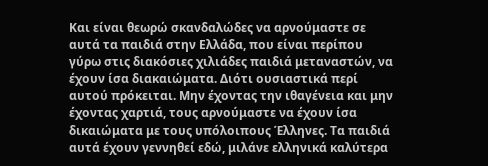Και είναι θεωρώ σκανδαλώδες να αρνούμαστε σε αυτά τα παιδιά στην Ελλάδα, που είναι περίπου γύρω στις διακόσιες χιλιάδες παιδιά μεταναστών, να έχουν ίσα διακαιώματα. Διότι ουσιαστικά περί αυτού πρόκειται. Μην έχοντας την ιθαγένεια και μην έχοντας χαρτιά, τους αρνούμαστε να έχουν ίσα δικαιώματα με τους υπόλοιπους Έλληνες. Τα παιδιά αυτά έχουν γεννηθεί εδώ, μιλάνε ελληνικά καλύτερα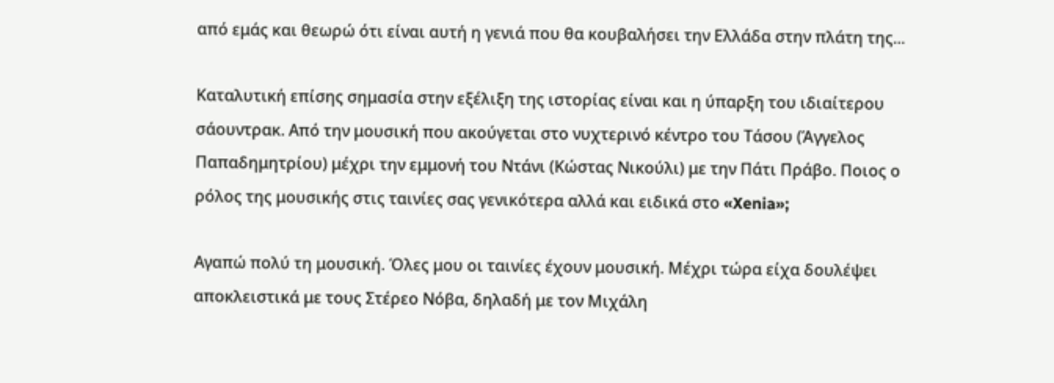από εμάς και θεωρώ ότι είναι αυτή η γενιά που θα κουβαλήσει την Ελλάδα στην πλάτη της...

Καταλυτική επίσης σημασία στην εξέλιξη της ιστορίας είναι και η ύπαρξη του ιδιαίτερου σάουντρακ. Από την μουσική που ακούγεται στο νυχτερινό κέντρο του Τάσου (Άγγελος Παπαδημητρίου) μέχρι την εμμονή του Ντάνι (Κώστας Νικούλι) με την Πάτι Πράβο. Ποιος ο ρόλος της μουσικής στις ταινίες σας γενικότερα αλλά και ειδικά στο «Xenia»;

Αγαπώ πολύ τη μουσική. Όλες μου οι ταινίες έχουν μουσική. Μέχρι τώρα είχα δουλέψει αποκλειστικά με τους Στέρεο Νόβα, δηλαδή με τον Μιχάλη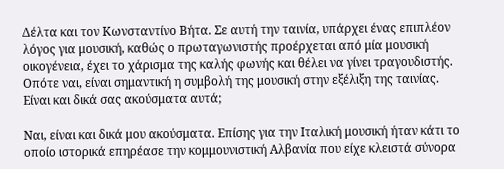Δέλτα και τον Κωνσταντίνο Βήτα. Σε αυτή την ταινία, υπάρχει ένας επιπλέον λόγος για μουσική, καθώς ο πρωταγωνιστής προέρχεται από μία μουσική οικογένεια, έχει το χάρισμα της καλής φωνής και θέλει να γίνει τραγουδιστής. Οπότε ναι, είναι σημαντική η συμβολή της μουσική στην εξέλιξη της ταινίας.
Είναι και δικά σας ακούσματα αυτά;

Ναι, είναι και δικά μου ακούσματα. Επίσης για την Ιταλική μουσική ήταν κάτι το οποίο ιστορικά επηρέασε την κομμουνιστική Αλβανία που είχε κλειστά σύνορα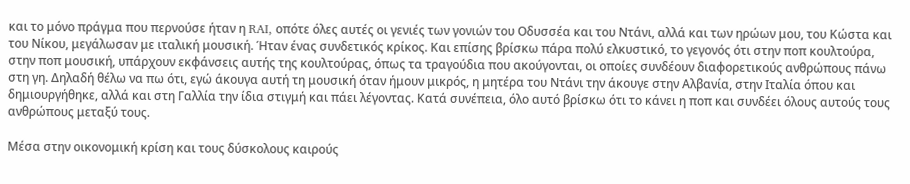και το μόνο πράγμα που περνούσε ήταν η RAI, οπότε όλες αυτές οι γενιές των γονιών του Οδυσσέα και του Ντάνι, αλλά και των ηρώων μου, του Κώστα και του Νίκου, μεγάλωσαν με ιταλική μουσική. Ήταν ένας συνδετικός κρίκος. Και επίσης βρίσκω πάρα πολύ ελκυστικό, το γεγονός ότι στην ποπ κουλτούρα, στην ποπ μουσική, υπάρχουν εκφάνσεις αυτής της κουλτούρας, όπως τα τραγούδια που ακούγονται, οι οποίες συνδέουν διαφορετικούς ανθρώπους πάνω στη γη. Δηλαδή θέλω να πω ότι, εγώ άκουγα αυτή τη μουσική όταν ήμουν μικρός, η μητέρα του Ντάνι την άκουγε στην Αλβανία, στην Ιταλία όπου και δημιουργήθηκε, αλλά και στη Γαλλία την ίδια στιγμή και πάει λέγοντας. Κατά συνέπεια, όλο αυτό βρίσκω ότι το κάνει η ποπ και συνδέει όλους αυτούς τους ανθρώπους μεταξύ τους.

Μέσα στην οικονομική κρίση και τους δύσκολους καιρούς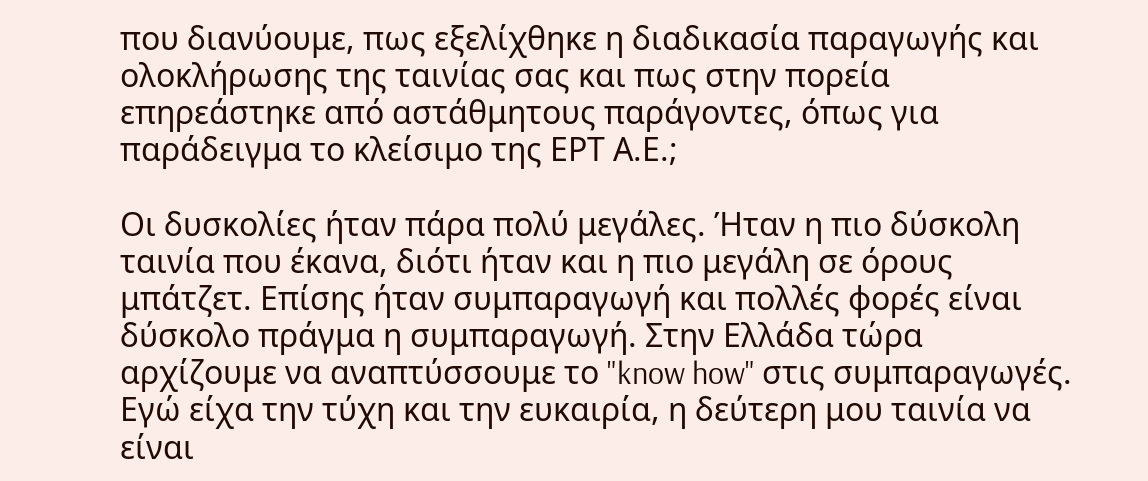που διανύουμε, πως εξελίχθηκε η διαδικασία παραγωγής και ολοκλήρωσης της ταινίας σας και πως στην πορεία επηρεάστηκε από αστάθμητους παράγοντες, όπως για παράδειγμα το κλείσιμο της ΕΡΤ Α.Ε.;

Οι δυσκολίες ήταν πάρα πολύ μεγάλες. Ήταν η πιο δύσκολη ταινία που έκανα, διότι ήταν και η πιο μεγάλη σε όρους μπάτζετ. Επίσης ήταν συμπαραγωγή και πολλές φορές είναι δύσκολο πράγμα η συμπαραγωγή. Στην Ελλάδα τώρα αρχίζουμε να αναπτύσσουμε το "know how" στις συμπαραγωγές. Εγώ είχα την τύχη και την ευκαιρία, η δεύτερη μου ταινία να είναι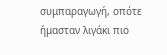συμπαραγωγή, οπότε ήμασταν λιγάκι πιο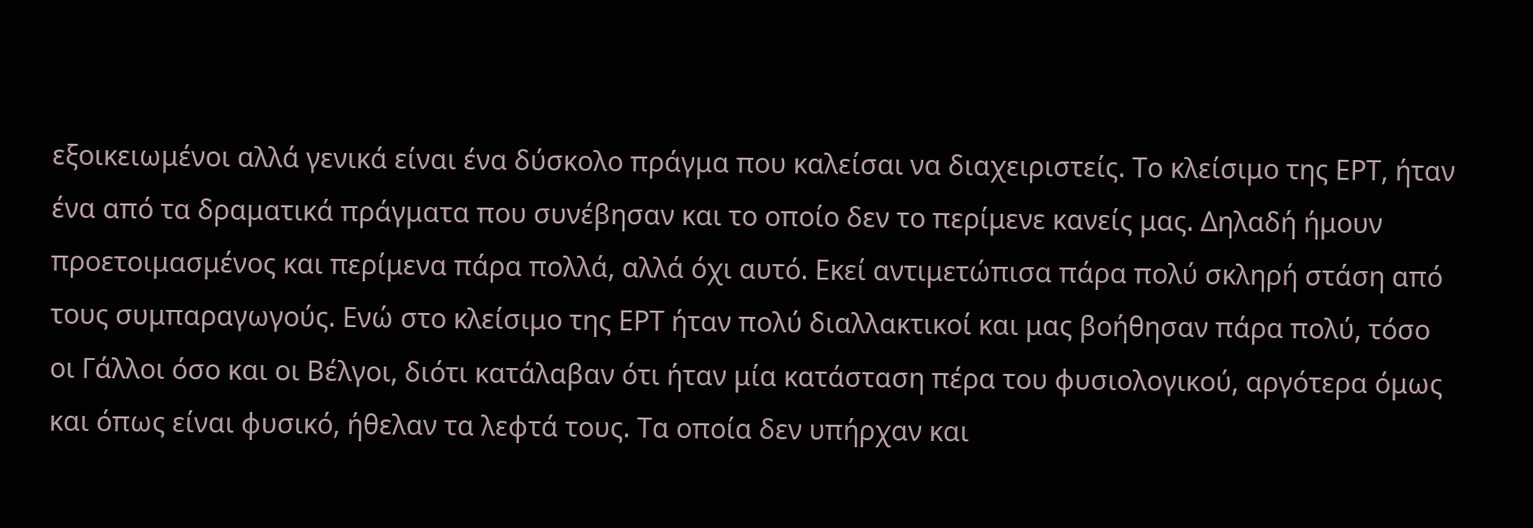εξοικειωμένοι αλλά γενικά είναι ένα δύσκολο πράγμα που καλείσαι να διαχειριστείς. Το κλείσιμο της ΕΡΤ, ήταν ένα από τα δραματικά πράγματα που συνέβησαν και το οποίο δεν το περίμενε κανείς μας. Δηλαδή ήμουν προετοιμασμένος και περίμενα πάρα πολλά, αλλά όχι αυτό. Εκεί αντιμετώπισα πάρα πολύ σκληρή στάση από τους συμπαραγωγούς. Ενώ στο κλείσιμο της ΕΡΤ ήταν πολύ διαλλακτικοί και μας βοήθησαν πάρα πολύ, τόσο οι Γάλλοι όσο και οι Βέλγοι, διότι κατάλαβαν ότι ήταν μία κατάσταση πέρα του φυσιολογικού, αργότερα όμως και όπως είναι φυσικό, ήθελαν τα λεφτά τους. Τα οποία δεν υπήρχαν και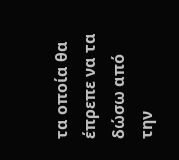τα οποία θα έπρεπε να τα δώσω από την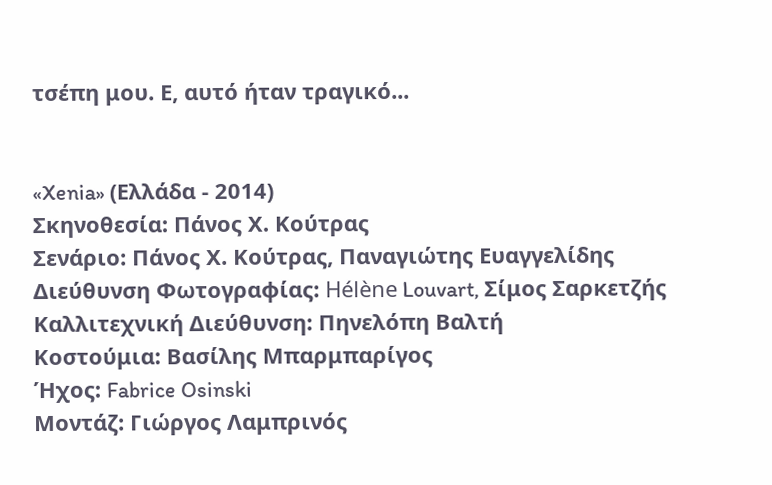τσέπη μου. Ε, αυτό ήταν τραγικό...


«Xenia» (Ελλάδα - 2014)
Σκηνοθεσία: Πάνος Χ. Κούτρας
Σενάριο: Πάνος Χ. Κούτρας, Παναγιώτης Ευαγγελίδης
Διεύθυνση Φωτογραφίας: Hélène Louvart, Σίμος Σαρκετζής
Καλλιτεχνική Διεύθυνση: Πηνελόπη Βαλτή
Κοστούμια: Βασίλης Μπαρμπαρίγος
Ήχος: Fabrice Osinski
Μοντάζ: Γιώργος Λαμπρινός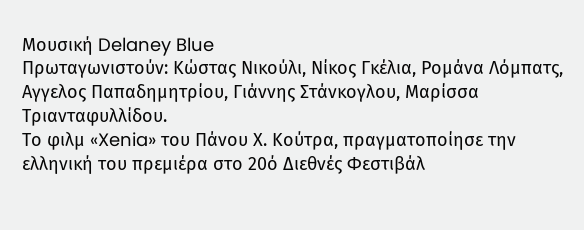Μουσική Delaney Blue
Πρωταγωνιστούν: Κώστας Νικούλι, Νίκος Γκέλια, Ρομάνα Λόμπατς, Αγγελος Παπαδημητρίου, Γιάννης Στάνκογλου, Μαρίσσα Τριανταφυλλίδου.
Το φιλμ «Xenia» του Πάνου Χ. Κούτρα, πραγματοποίησε την ελληνική του πρεμιέρα στο 20ό Διεθνές Φεστιβάλ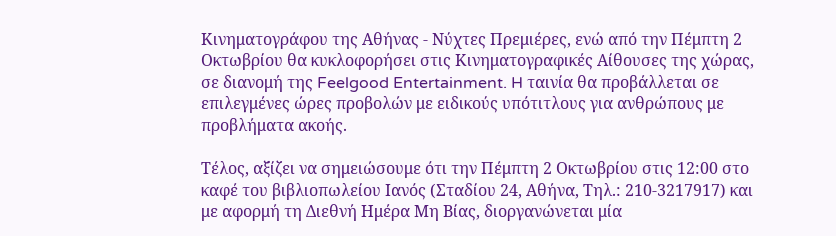Κινηματογράφου της Αθήνας - Νύχτες Πρεμιέρες, ενώ από την Πέμπτη 2 Οκτωβρίου θα κυκλοφορήσει στις Κινηματογραφικές Αίθουσες της χώρας, σε διανομή της Feelgood Entertainment. H ταινία θα προβάλλεται σε επιλεγμένες ώρες προβολών με ειδικούς υπότιτλους για ανθρώπους με προβλήματα ακοής.

Τέλος, αξίζει να σημειώσουμε ότι την Πέμπτη 2 Οκτωβρίου στις 12:00 στο καφέ του βιβλιοπωλείου Ιανός (Σταδίου 24, Αθήνα, Τηλ.: 210-3217917) και με αφορμή τη Διεθνή Ημέρα Μη Βίας, διοργανώνεται μία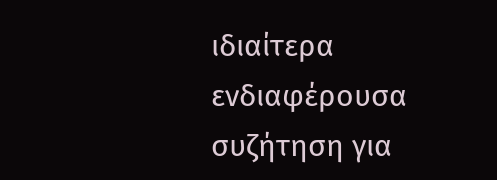ιδιαίτερα ενδιαφέρουσα συζήτηση για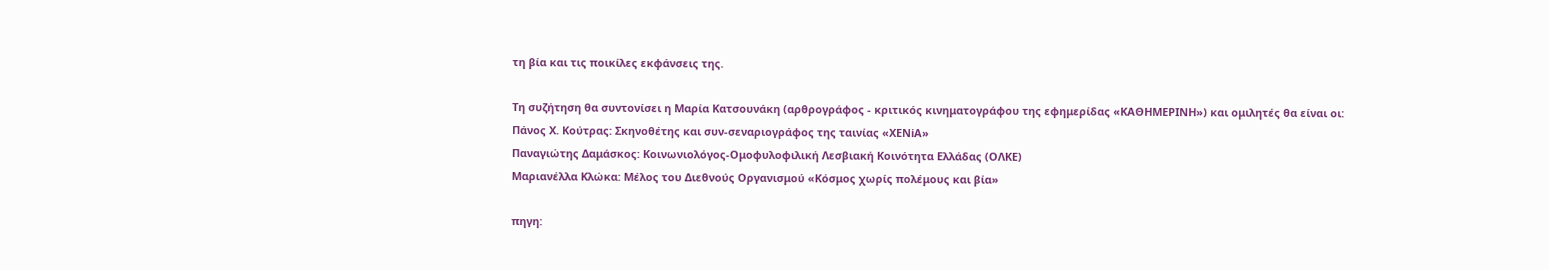τη βία και τις ποικίλες εκφάνσεις της.

Τη συζήτηση θα συντονίσει η Μαρία Κατσουνάκη (αρθρογράφος - κριτικός κινηματογράφου της εφημερίδας «ΚΑΘΗΜΕΡΙΝΗ») και ομιλητές θα είναι οι:
Πάνος Χ. Κούτρας: Σκηνοθέτης και συν-σεναριογράφος της ταινίας «ΧΕΝiΑ»
Παναγιώτης Δαμάσκος: Κοινωνιολόγος-Ομοφυλοφιλική Λεσβιακή Κοινότητα Ελλάδας (ΟΛΚΕ)
Μαριανέλλα Κλώκα: Μέλος του Διεθνούς Οργανισμού «Κόσμος χωρίς πολέμους και βία»

πηγη: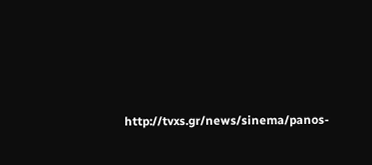http://tvxs.gr/news/sinema/panos-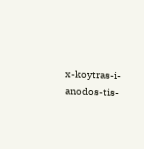x-koytras-i-anodos-tis-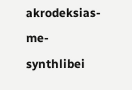akrodeksias-me-synthlibei